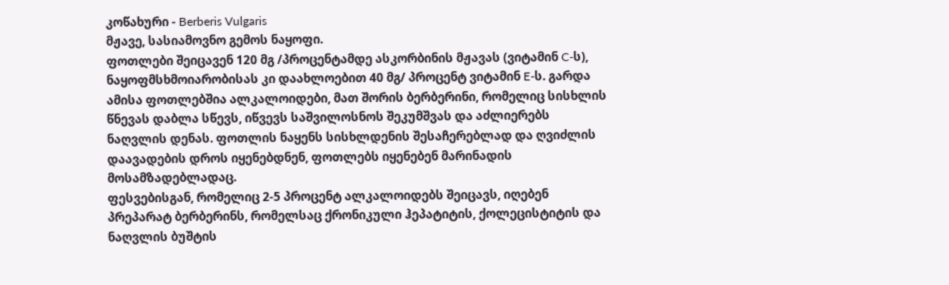კოწახური - Berberis Vulgaris
მჟავე, სასიამოვნო გემოს ნაყოფი.
ფოთლები შეიცავენ 120 მგ /პროცენტამდე ასკორბინის მჟავას (ვიტამინ C-ს), ნაყოფმსხმოიარობისას კი დაახლოებით 40 მგ/ პროცენტ ვიტამინ E-ს. გარდა ამისა ფოთლებშია ალკალოიდები, მათ შორის ბერბერინი, რომელიც სისხლის წნევას დაბლა სწევს, იწვევს საშვილოსნოს შეკუმშვას და აძლიერებს ნაღვლის დენას. ფოთლის ნაყენს სისხლდენის შესაჩერებლად და ღვიძლის დაავადების დროს იყენებდნენ, ფოთლებს იყენებენ მარინადის მოსამზადებლადაც.
ფესვებისგან, რომელიც 2-5 პროცენტ ალკალოიდებს შეიცავს, იღებენ პრეპარატ ბერბერინს, რომელსაც ქრონიკული ჰეპატიტის, ქოლეცისტიტის და ნაღვლის ბუშტის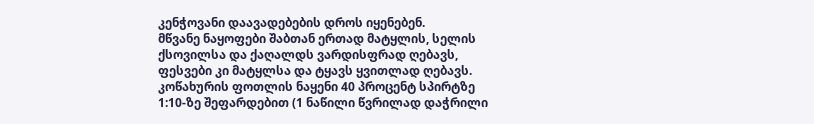კენჭოვანი დაავადებების დროს იყენებენ.
მწვანე ნაყოფები შაბთან ერთად მატყლის, სელის ქსოვილსა და ქაღალდს ვარდისფრად ღებავს, ფესვები კი მატყლსა და ტყავს ყვითლად ღებავს.
კოწახურის ფოთლის ნაყენი 40 პროცენტ სპირტზე 1:10-ზე შეფარდებით (1 ნაწილი წვრილად დაჭრილი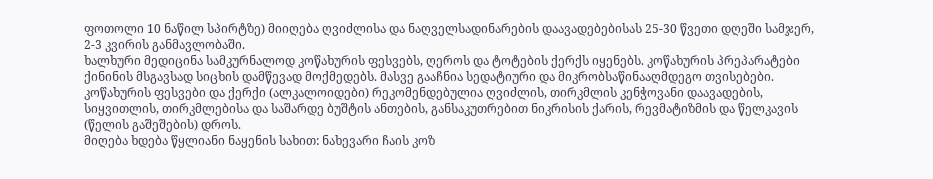ფოთოლი 10 ნაწილ სპირტზე) მიიღება ღვიძლისა და ნაღველსადინარების დაავადებებისას 25-30 წვეთი დღეში სამჯერ, 2-3 კვირის განმავლობაში.
ხალხური მედიცინა სამკურნალოდ კოწახურის ფესვებს, ღეროს და ტოტების ქერქს იყენებს. კოწახურის პრეპარატები ქინინის მსგავსად სიცხის დამწევად მოქმედებს. მასვე გააჩნია სედატიური და მიკრობსაწინააღმდეგო თვისებები. კოწახურის ფესვები და ქერქი (ალკალოიდები) რეკომენდებულია ღვიძლის, თირკმლის კენჭოვანი დაავადების, სიყვითლის, თირკმლებისა და საშარდე ბუშტის ანთების, განსაკუთრებით ნიკრისის ქარის, რევმატიზმის და წელკავის (წელის გაშეშების) დროს.
მიღება ხდება წყლიანი ნაყენის სახით: ნახევარი ჩაის კოზ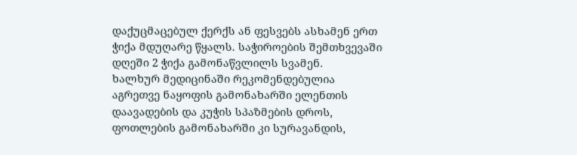დაქუცმაცებულ ქერქს ან ფესვებს ასხამენ ერთ ჭიქა მდუღარე წყალს. საჭიროების შემთხვევაში დღეში 2 ჭიქა გამონაწვლილს სვამენ.
ხალხურ მედიცინაში რეკომენდებულია აგრეთვე ნაყოფის გამონახარში ელენთის დაავადების და კუჭის სპაზმების დროს, ფოთლების გამონახარში კი სურავანდის,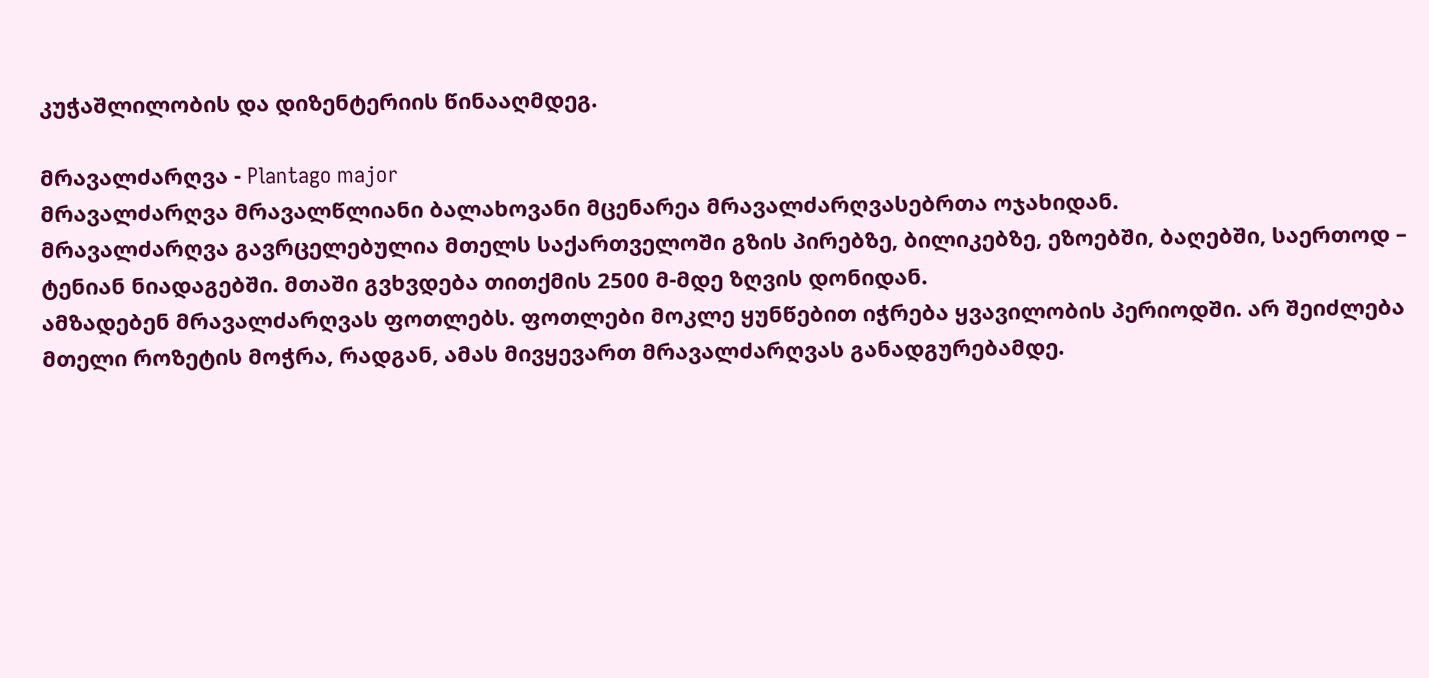კუჭაშლილობის და დიზენტერიის წინააღმდეგ.

მრავალძარღვა - Plantago major
მრავალძარღვა მრავალწლიანი ბალახოვანი მცენარეა მრავალძარღვასებრთა ოჯახიდან.
მრავალძარღვა გავრცელებულია მთელს საქართველოში გზის პირებზე, ბილიკებზე, ეზოებში, ბაღებში, საერთოდ – ტენიან ნიადაგებში. მთაში გვხვდება თითქმის 2500 მ-მდე ზღვის დონიდან.
ამზადებენ მრავალძარღვას ფოთლებს. ფოთლები მოკლე ყუნწებით იჭრება ყვავილობის პერიოდში. არ შეიძლება მთელი როზეტის მოჭრა, რადგან, ამას მივყევართ მრავალძარღვას განადგურებამდე.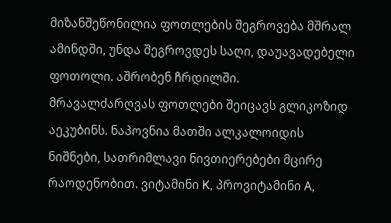მიზანშეწონილია ფოთლების შეგროვება მშრალ ამინდში, უნდა შეგროვდეს საღი, დაუავადებელი ფოთოლი. აშრობენ ჩრდილში.
მრავალძარღვას ფოთლები შეიცავს გლიკოზიდ აეკუბინს. ნაპოვნია მათში ალკალოიდის ნიშნები, სათრიმლავი ნივთიერებები მცირე რაოდენობით. ვიტამინი K, პროვიტამინი A,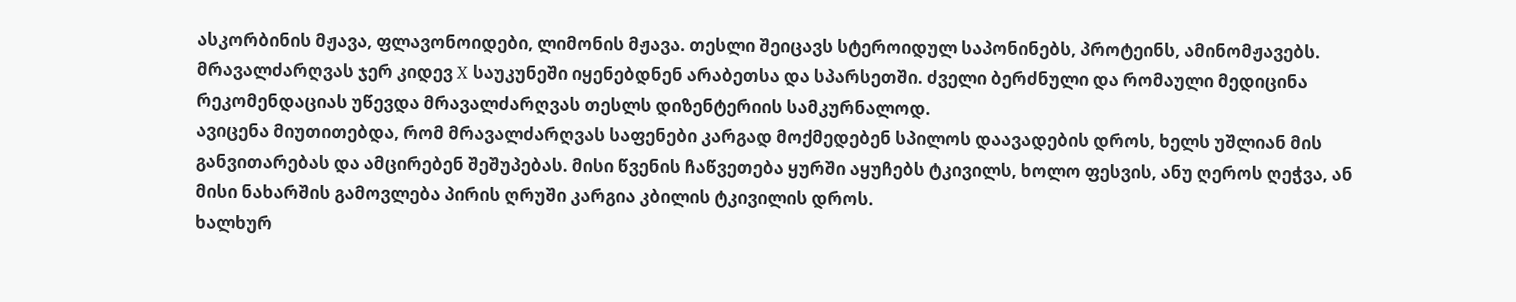ასკორბინის მჟავა, ფლავონოიდები, ლიმონის მჟავა. თესლი შეიცავს სტეროიდულ საპონინებს, პროტეინს, ამინომჟავებს.
მრავალძარღვას ჯერ კიდევ X საუკუნეში იყენებდნენ არაბეთსა და სპარსეთში. ძველი ბერძნული და რომაული მედიცინა რეკომენდაციას უწევდა მრავალძარღვას თესლს დიზენტერიის სამკურნალოდ.
ავიცენა მიუთითებდა, რომ მრავალძარღვას საფენები კარგად მოქმედებენ სპილოს დაავადების დროს, ხელს უშლიან მის განვითარებას და ამცირებენ შეშუპებას. მისი წვენის ჩაწვეთება ყურში აყუჩებს ტკივილს, ხოლო ფესვის, ანუ ღეროს ღეჭვა, ან მისი ნახარშის გამოვლება პირის ღრუში კარგია კბილის ტკივილის დროს.
ხალხურ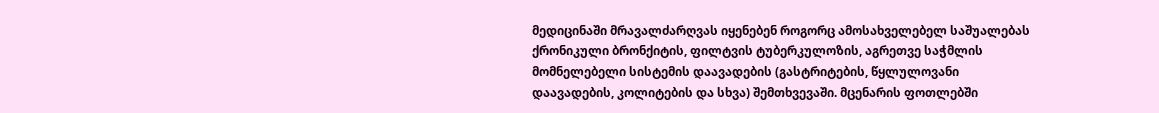მედიცინაში მრავალძარღვას იყენებენ როგორც ამოსახველებელ საშუალებას ქრონიკული ბრონქიტის, ფილტვის ტუბერკულოზის, აგრეთვე საჭმლის მომნელებელი სისტემის დაავადების (გასტრიტების, წყლულოვანი დაავადების, კოლიტების და სხვა) შემთხვევაში. მცენარის ფოთლებში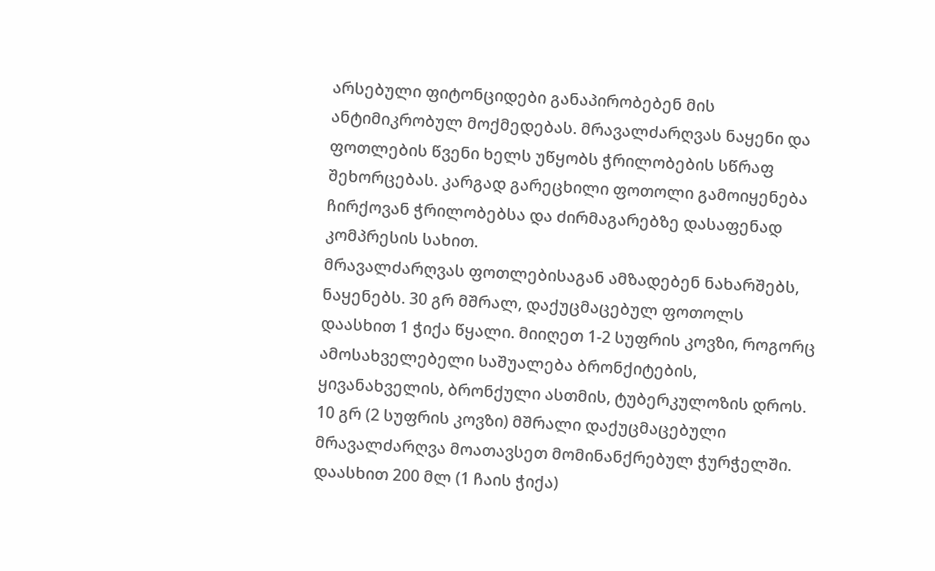არსებული ფიტონციდები განაპირობებენ მის ანტიმიკრობულ მოქმედებას. მრავალძარღვას ნაყენი და ფოთლების წვენი ხელს უწყობს ჭრილობების სწრაფ შეხორცებას. კარგად გარეცხილი ფოთოლი გამოიყენება ჩირქოვან ჭრილობებსა და ძირმაგარებზე დასაფენად კომპრესის სახით.
მრავალძარღვას ფოთლებისაგან ამზადებენ ნახარშებს, ნაყენებს. 30 გრ მშრალ, დაქუცმაცებულ ფოთოლს დაასხით 1 ჭიქა წყალი. მიიღეთ 1-2 სუფრის კოვზი, როგორც ამოსახველებელი საშუალება ბრონქიტების, ყივანახველის, ბრონქული ასთმის, ტუბერკულოზის დროს.
10 გრ (2 სუფრის კოვზი) მშრალი დაქუცმაცებული მრავალძარღვა მოათავსეთ მომინანქრებულ ჭურჭელში. დაასხით 200 მლ (1 ჩაის ჭიქა)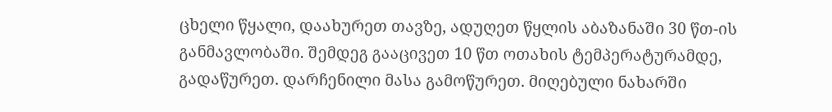ცხელი წყალი, დაახურეთ თავზე, ადუღეთ წყლის აბაზანაში 30 წთ-ის განმავლობაში. შემდეგ გააცივეთ 10 წთ ოთახის ტემპერატურამდე, გადაწურეთ. დარჩენილი მასა გამოწურეთ. მიღებული ნახარში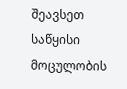შეავსეთ საწყისი მოცულობის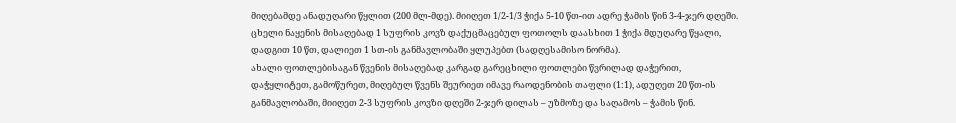მიღებამდე ანადუღარი წყლით (200 მლ-მდე). მიიღეთ 1/2-1/3 ჭიქა 5-10 წთ-ით ადრე ჭამის წინ 3-4-ჯერ დღეში.
ცხელი ნაყენის მისაღებად 1 სუფრის კოვზ დაქუცმაცებულ ფოთოლს დაასხით 1 ჭიქა მდუღარე წყალი, დადგით 10 წთ, დალიეთ 1 სთ-ის განმავლობაში ყლუპებთ (სადღესამისო ნორმა).
ახალი ფოთლებისაგან წვენის მისაღებად კარგად გარეცხილი ფოთლები წვრილად დაჭერით, დაჭყლიტეთ, გამოწურეთ, მიღებულ წვენს შეურიეთ იმავე რაოდენობის თაფლი (1:1), ადუღეთ 20 წთ-ის განმავლობაში, მიიღეთ 2-3 სუფრის კოვზი დღეში 2-ჯერ დილას – უზმოზე და საღამოს – ჭამის წინ.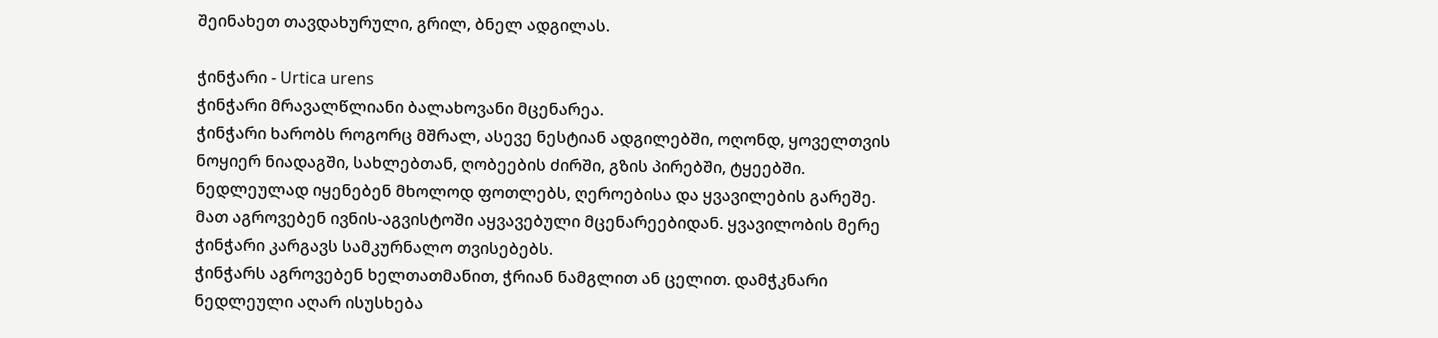შეინახეთ თავდახურული, გრილ, ბნელ ადგილას.

ჭინჭარი - Urtica urens
ჭინჭარი მრავალწლიანი ბალახოვანი მცენარეა.
ჭინჭარი ხარობს როგორც მშრალ, ასევე ნესტიან ადგილებში, ოღონდ, ყოველთვის ნოყიერ ნიადაგში, სახლებთან, ღობეების ძირში, გზის პირებში, ტყეებში.
ნედლეულად იყენებენ მხოლოდ ფოთლებს, ღეროებისა და ყვავილების გარეშე. მათ აგროვებენ ივნის-აგვისტოში აყვავებული მცენარეებიდან. ყვავილობის მერე ჭინჭარი კარგავს სამკურნალო თვისებებს.
ჭინჭარს აგროვებენ ხელთათმანით, ჭრიან ნამგლით ან ცელით. დამჭკნარი ნედლეული აღარ ისუსხება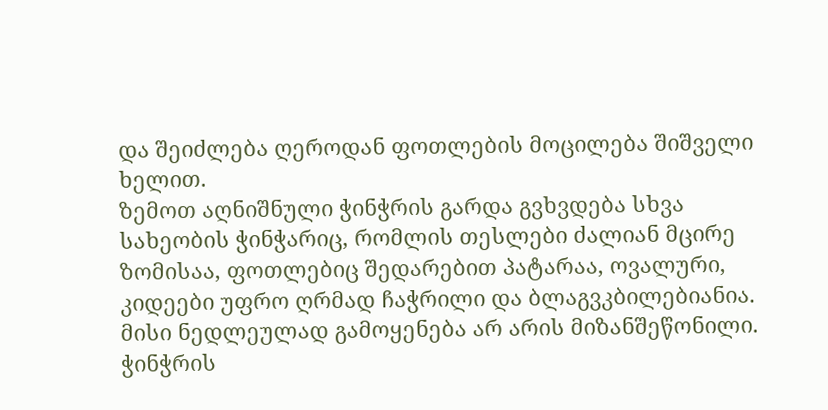და შეიძლება ღეროდან ფოთლების მოცილება შიშველი ხელით.
ზემოთ აღნიშნული ჭინჭრის გარდა გვხვდება სხვა სახეობის ჭინჭარიც, რომლის თესლები ძალიან მცირე ზომისაა, ფოთლებიც შედარებით პატარაა, ოვალური, კიდეები უფრო ღრმად ჩაჭრილი და ბლაგვკბილებიანია. მისი ნედლეულად გამოყენება არ არის მიზანშეწონილი.
ჭინჭრის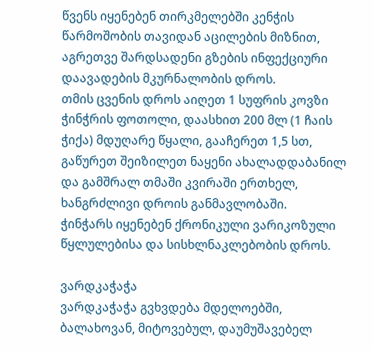წვენს იყენებენ თირკმელებში კენჭის წარმოშობის თავიდან აცილების მიზნით, აგრეთვე შარდსადენი გზების ინფექციური დაავადების მკურნალობის დროს.
თმის ცვენის დროს აიღეთ 1 სუფრის კოვზი ჭინჭრის ფოთოლი, დაასხით 200 მლ (1 ჩაის ჭიქა) მდუღარე წყალი, გააჩერეთ 1,5 სთ, გაწურეთ შეიზილეთ ნაყენი ახალადდაბანილ და გამშრალ თმაში კვირაში ერთხელ, ხანგრძლივი დროის განმავლობაში.
ჭინჭარს იყენებენ ქრონიკული ვარიკოზული წყლულებისა და სისხლნაკლებობის დროს.

ვარდკაჭაჭა
ვარდკაჭაჭა გვხვდება მდელოებში, ბალახოვან, მიტოვებულ, დაუმუშავებელ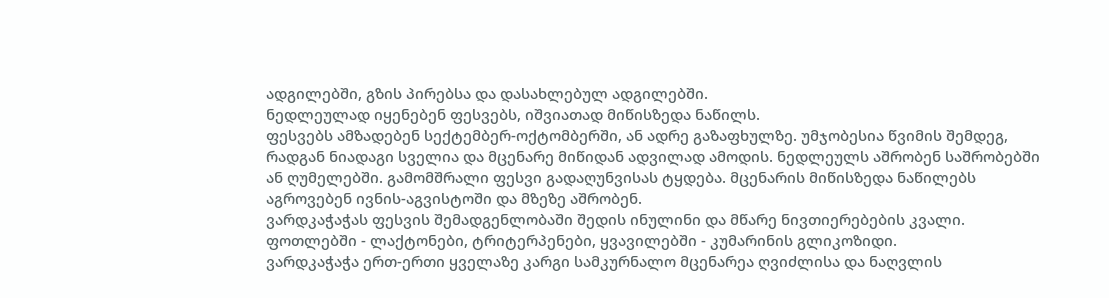ადგილებში, გზის პირებსა და დასახლებულ ადგილებში.
ნედლეულად იყენებენ ფესვებს, იშვიათად მიწისზედა ნაწილს.
ფესვებს ამზადებენ სექტემბერ-ოქტომბერში, ან ადრე გაზაფხულზე. უმჯობესია წვიმის შემდეგ, რადგან ნიადაგი სველია და მცენარე მიწიდან ადვილად ამოდის. ნედლეულს აშრობენ საშრობებში ან ღუმელებში. გამომშრალი ფესვი გადაღუნვისას ტყდება. მცენარის მიწისზედა ნაწილებს აგროვებენ ივნის-აგვისტოში და მზეზე აშრობენ.
ვარდკაჭაჭას ფესვის შემადგენლობაში შედის ინულინი და მწარე ნივთიერებების კვალი. ფოთლებში - ლაქტონები, ტრიტერპენები, ყვავილებში - კუმარინის გლიკოზიდი.
ვარდკაჭაჭა ერთ-ერთი ყველაზე კარგი სამკურნალო მცენარეა ღვიძლისა და ნაღვლის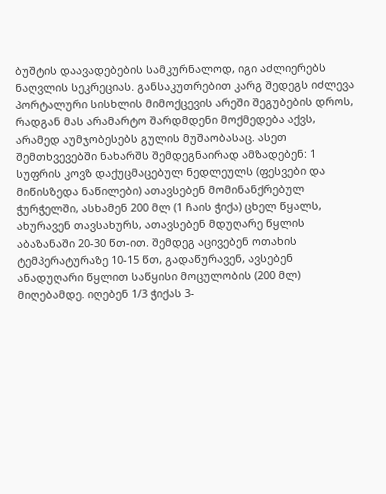ბუშტის დაავადებების სამკურნალოდ, იგი აძლიერებს ნაღვლის სეკრეციას. განსაკუთრებით კარგ შედეგს იძლევა პორტალური სისხლის მიმოქცევის არეში შეგუბების დროს, რადგან მას არამარტო შარდმდენი მოქმედება აქვს, არამედ აუმჯობესებს გულის მუშაობასაც. ასეთ შემთხვევებში ნახარშს შემდეგნაირად ამზადებენ: 1 სუფრის კოვზ დაქუცმაცებულ ნედლეულს (ფესვები და მიწისზედა ნაწილები) ათავსებენ მომინანქრებულ ჭურჭელში, ასხამენ 200 მლ (1 ჩაის ჭიქა) ცხელ წყალს, ახურავენ თავსახურს, ათავსებენ მდუღარე წყლის აბაზანაში 20-30 წთ-ით. შემდეგ აცივებენ ოთახის ტემპერატურაზე 10-15 წთ, გადაწურავენ, ავსებენ ანადუღარი წყლით საწყისი მოცულობის (200 მლ) მიღებამდე. იღებენ 1/3 ჭიქას 3-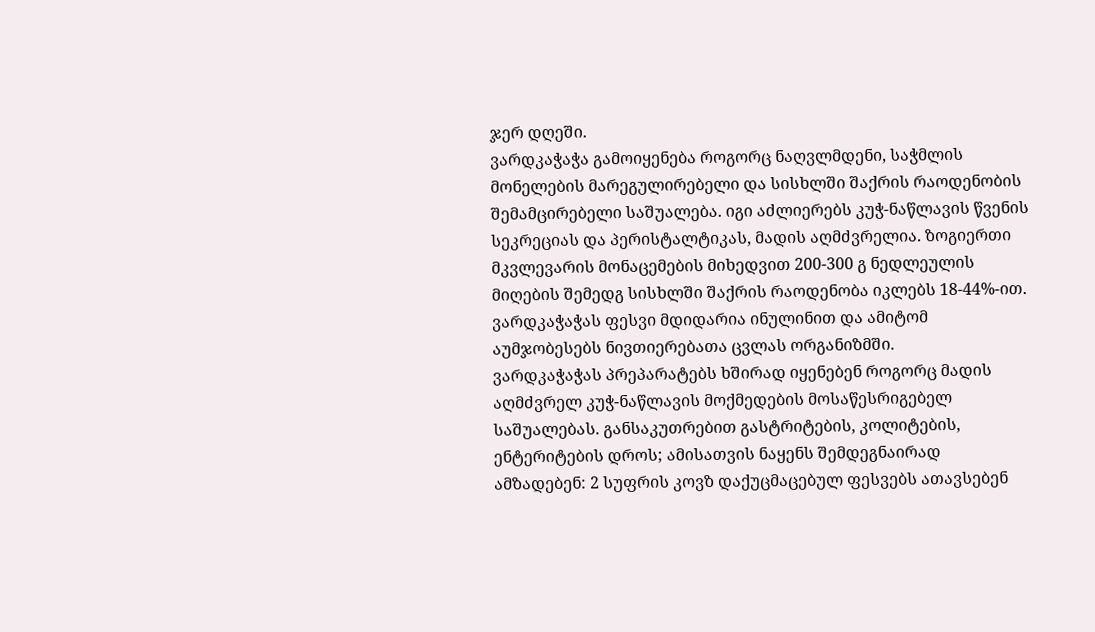ჯერ დღეში.
ვარდკაჭაჭა გამოიყენება როგორც ნაღვლმდენი, საჭმლის მონელების მარეგულირებელი და სისხლში შაქრის რაოდენობის შემამცირებელი საშუალება. იგი აძლიერებს კუჭ-ნაწლავის წვენის სეკრეციას და პერისტალტიკას, მადის აღმძვრელია. ზოგიერთი მკვლევარის მონაცემების მიხედვით 200-300 გ ნედლეულის მიღების შემედგ სისხლში შაქრის რაოდენობა იკლებს 18-44%-ით. ვარდკაჭაჭას ფესვი მდიდარია ინულინით და ამიტომ აუმჯობესებს ნივთიერებათა ცვლას ორგანიზმში.
ვარდკაჭაჭას პრეპარატებს ხშირად იყენებენ როგორც მადის აღმძვრელ კუჭ-ნაწლავის მოქმედების მოსაწესრიგებელ საშუალებას. განსაკუთრებით გასტრიტების, კოლიტების, ენტერიტების დროს; ამისათვის ნაყენს შემდეგნაირად ამზადებენ: 2 სუფრის კოვზ დაქუცმაცებულ ფესვებს ათავსებენ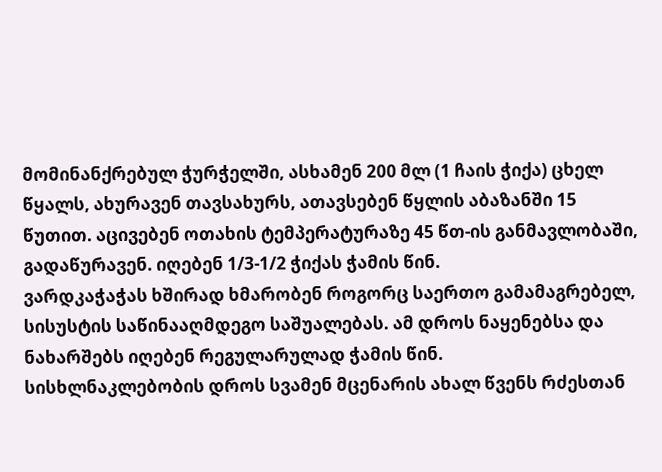მომინანქრებულ ჭურჭელში, ასხამენ 200 მლ (1 ჩაის ჭიქა) ცხელ წყალს, ახურავენ თავსახურს, ათავსებენ წყლის აბაზანში 15 წუთით. აცივებენ ოთახის ტემპერატურაზე 45 წთ-ის განმავლობაში, გადაწურავენ. იღებენ 1/3-1/2 ჭიქას ჭამის წინ.
ვარდკაჭაჭას ხშირად ხმარობენ როგორც საერთო გამამაგრებელ, სისუსტის საწინააღმდეგო საშუალებას. ამ დროს ნაყენებსა და ნახარშებს იღებენ რეგულარულად ჭამის წინ.
სისხლნაკლებობის დროს სვამენ მცენარის ახალ წვენს რძესთან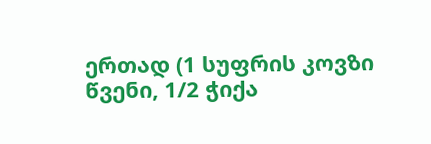ერთად (1 სუფრის კოვზი წვენი, 1/2 ჭიქა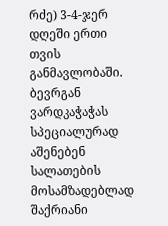რძე) 3-4-ჯერ დღეში ერთი თვის განმავლობაში.
ბევრგან ვარდკაჭაჭას სპეციალურად აშენებენ სალათების მოსამზადებლად შაქრიანი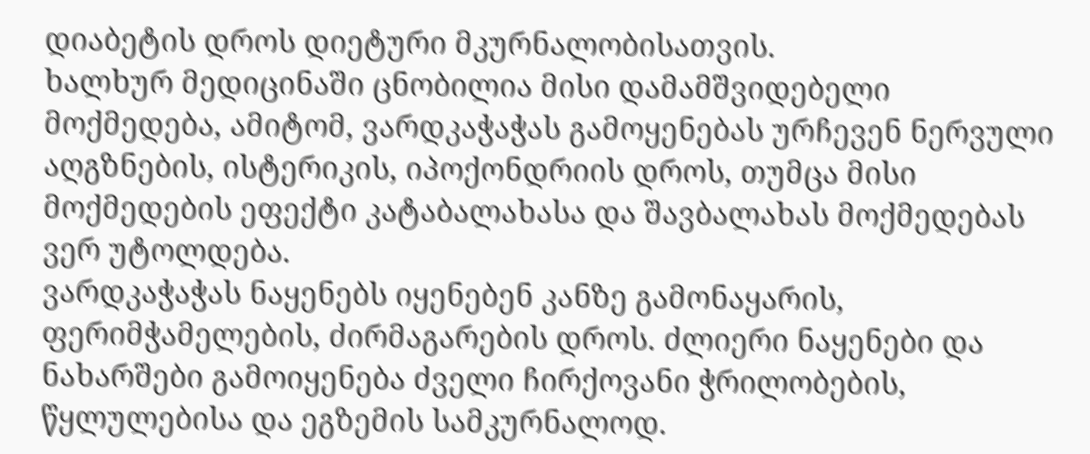დიაბეტის დროს დიეტური მკურნალობისათვის.
ხალხურ მედიცინაში ცნობილია მისი დამამშვიდებელი მოქმედება, ამიტომ, ვარდკაჭაჭას გამოყენებას ურჩევენ ნერვული აღგზნების, ისტერიკის, იპოქონდრიის დროს, თუმცა მისი მოქმედების ეფექტი კატაბალახასა და შავბალახას მოქმედებას ვერ უტოლდება.
ვარდკაჭაჭას ნაყენებს იყენებენ კანზე გამონაყარის, ფერიმჭამელების, ძირმაგარების დროს. ძლიერი ნაყენები და ნახარშები გამოიყენება ძველი ჩირქოვანი ჭრილობების, წყლულებისა და ეგზემის სამკურნალოდ.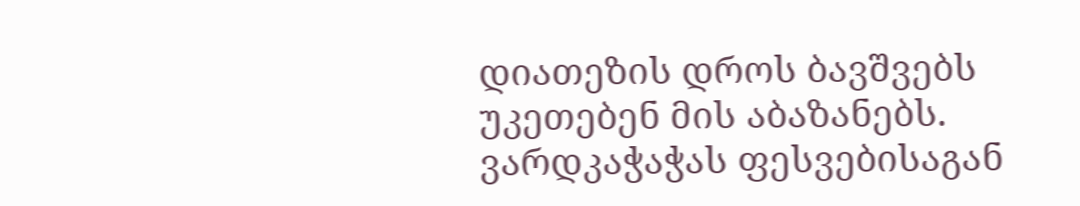დიათეზის დროს ბავშვებს უკეთებენ მის აბაზანებს.
ვარდკაჭაჭას ფესვებისაგან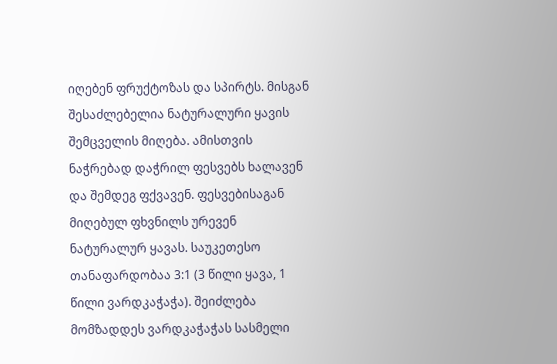იღებენ ფრუქტოზას და სპირტს. მისგან შესაძლებელია ნატურალური ყავის შემცველის მიღება. ამისთვის ნაჭრებად დაჭრილ ფესვებს ხალავენ და შემდეგ ფქვავენ. ფესვებისაგან მიღებულ ფხვნილს ურევენ ნატურალურ ყავას. საუკეთესო თანაფარდობაა 3:1 (3 წილი ყავა, 1 წილი ვარდკაჭაჭა). შეიძლება მომზადდეს ვარდკაჭაჭას სასმელი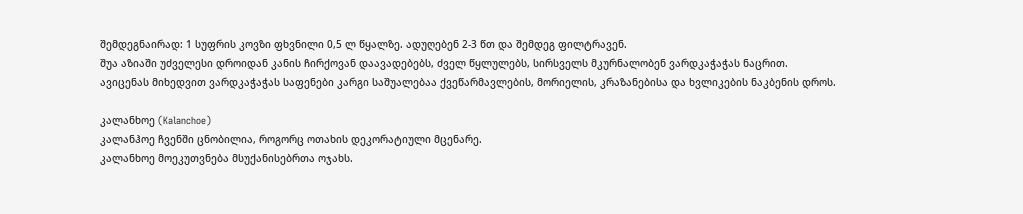შემდეგნაირად: 1 სუფრის კოვზი ფხვნილი 0,5 ლ წყალზე. ადუღებენ 2-3 წთ და შემდეგ ფილტრავენ.
შუა აზიაში უძველესი დროიდან კანის ჩირქოვან დაავადებებს, ძველ წყლულებს, სირსველს მკურნალობენ ვარდკაჭაჭას ნაცრით.
ავიცენას მიხედვით ვარდკაჭაჭას საფენები კარგი საშუალებაა ქვეწარმავლების, მორიელის, კრაზანებისა და ხვლიკების ნაკბენის დროს.

კალანხოე (Kalanchoe)
კალანჰოე ჩვენში ცნობილია, როგორც ოთახის დეკორატიული მცენარე.
კალანხოე მოეკუთვნება მსუქანისებრთა ოჯახს.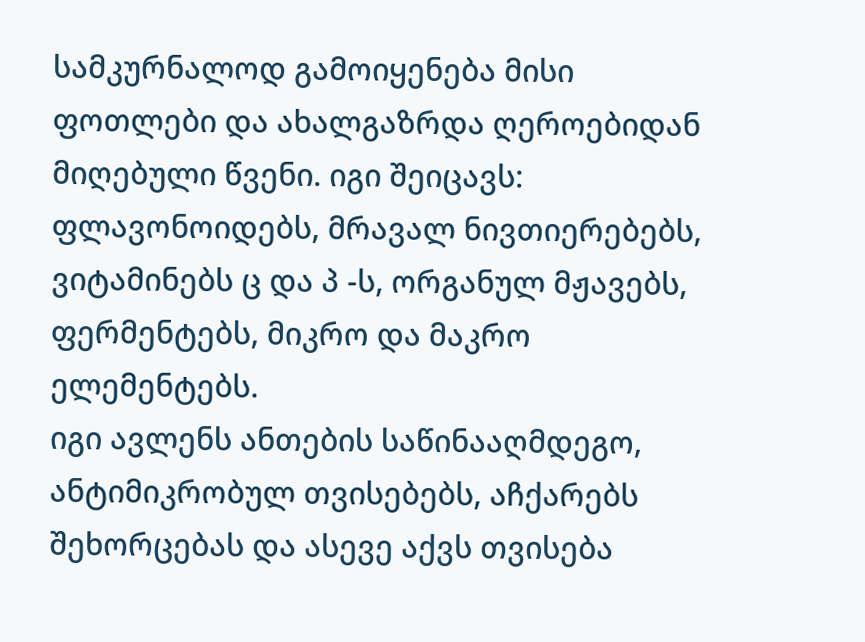სამკურნალოდ გამოიყენება მისი ფოთლები და ახალგაზრდა ღეროებიდან მიღებული წვენი. იგი შეიცავს: ფლავონოიდებს, მრავალ ნივთიერებებს, ვიტამინებს ც და პ -ს, ორგანულ მჟავებს, ფერმენტებს, მიკრო და მაკრო ელემენტებს.
იგი ავლენს ანთების საწინააღმდეგო, ანტიმიკრობულ თვისებებს, აჩქარებს შეხორცებას და ასევე აქვს თვისება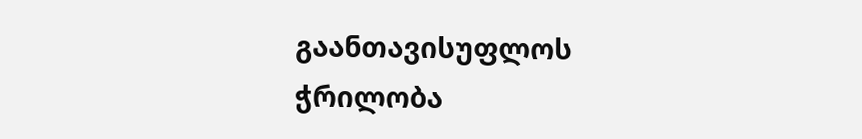გაანთავისუფლოს ჭრილობა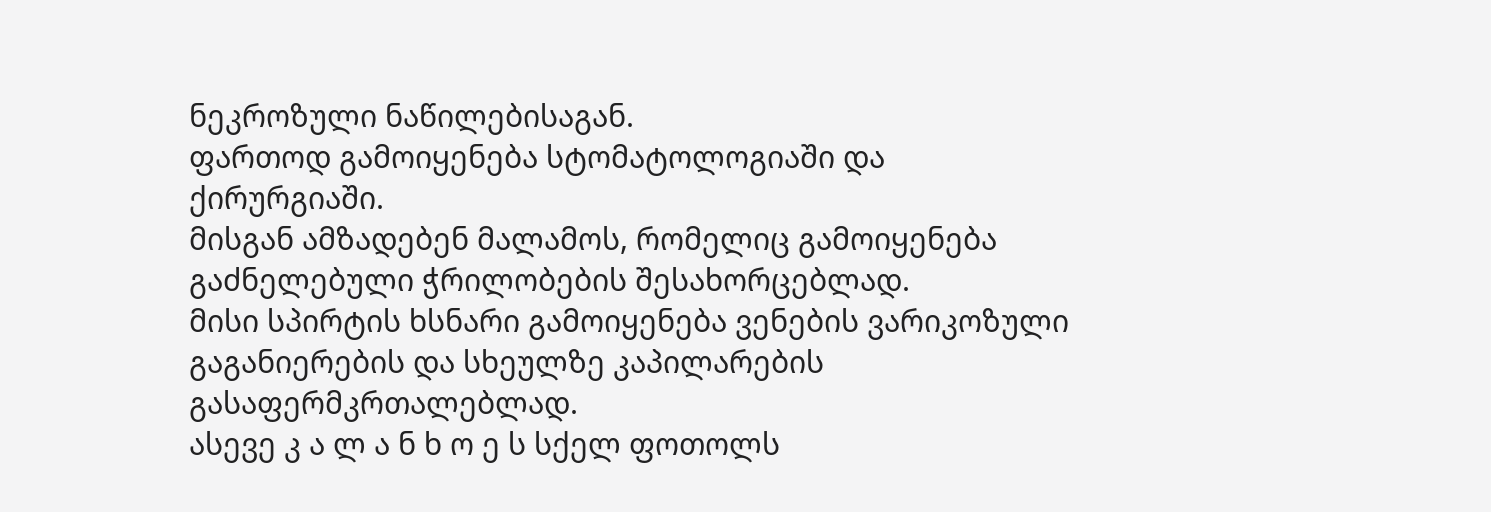ნეკროზული ნაწილებისაგან.
ფართოდ გამოიყენება სტომატოლოგიაში და ქირურგიაში.
მისგან ამზადებენ მალამოს, რომელიც გამოიყენება გაძნელებული ჭრილობების შესახორცებლად.
მისი სპირტის ხსნარი გამოიყენება ვენების ვარიკოზული გაგანიერების და სხეულზე კაპილარების გასაფერმკრთალებლად.
ასევე კ ა ლ ა ნ ხ ო ე ს სქელ ფოთოლს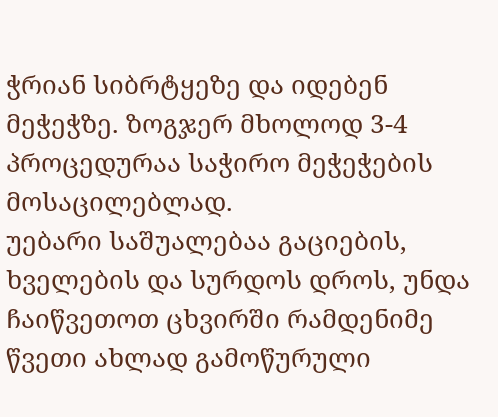ჭრიან სიბრტყეზე და იდებენ მეჭეჭზე. ზოგჯერ მხოლოდ 3-4 პროცედურაა საჭირო მეჭეჭების მოსაცილებლად.
უებარი საშუალებაა გაციების, ხველების და სურდოს დროს, უნდა ჩაიწვეთოთ ცხვირში რამდენიმე წვეთი ახლად გამოწურული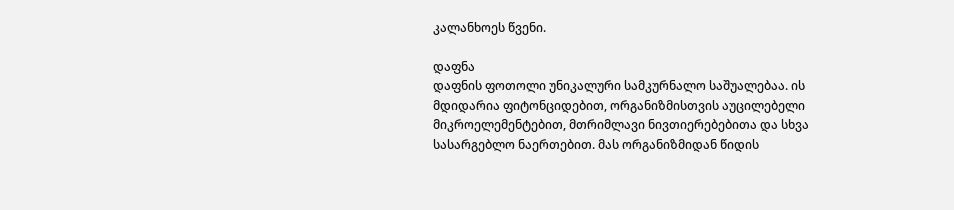კალანხოეს წვენი.

დაფნა
დაფნის ფოთოლი უნიკალური სამკურნალო საშუალებაა. ის მდიდარია ფიტონციდებით, ორგანიზმისთვის აუცილებელი მიკროელემენტებით, მთრიმლავი ნივთიერებებითა და სხვა სასარგებლო ნაერთებით. მას ორგანიზმიდან წიდის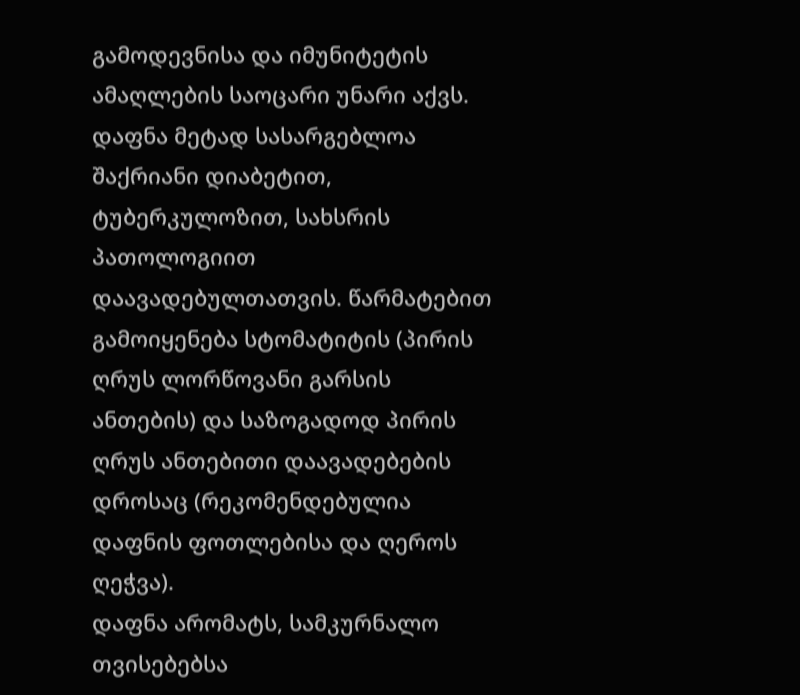გამოდევნისა და იმუნიტეტის ამაღლების საოცარი უნარი აქვს.
დაფნა მეტად სასარგებლოა შაქრიანი დიაბეტით, ტუბერკულოზით, სახსრის პათოლოგიით დაავადებულთათვის. წარმატებით გამოიყენება სტომატიტის (პირის ღრუს ლორწოვანი გარსის ანთების) და საზოგადოდ პირის ღრუს ანთებითი დაავადებების დროსაც (რეკომენდებულია დაფნის ფოთლებისა და ღეროს ღეჭვა).
დაფნა არომატს, სამკურნალო თვისებებსა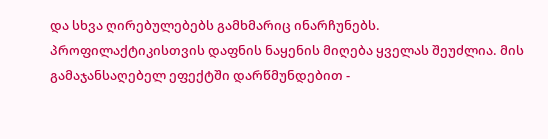და სხვა ღირებულებებს გამხმარიც ინარჩუნებს.
პროფილაქტიკისთვის დაფნის ნაყენის მიღება ყველას შეუძლია. მის გამაჯანსაღებელ ეფექტში დარწმუნდებით -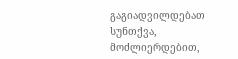გაგიადვილდებათ სუნთქვა, მოძლიერდებით,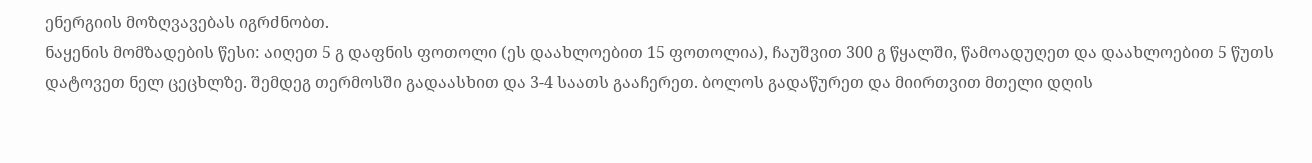ენერგიის მოზღვავებას იგრძნობთ.
ნაყენის მომზადების წესი: აიღეთ 5 გ დაფნის ფოთოლი (ეს დაახლოებით 15 ფოთოლია), ჩაუშვით 300 გ წყალში, წამოადუღეთ და დაახლოებით 5 წუთს დატოვეთ ნელ ცეცხლზე. შემდეგ თერმოსში გადაასხით და 3-4 საათს გააჩერეთ. ბოლოს გადაწურეთ და მიირთვით მთელი დღის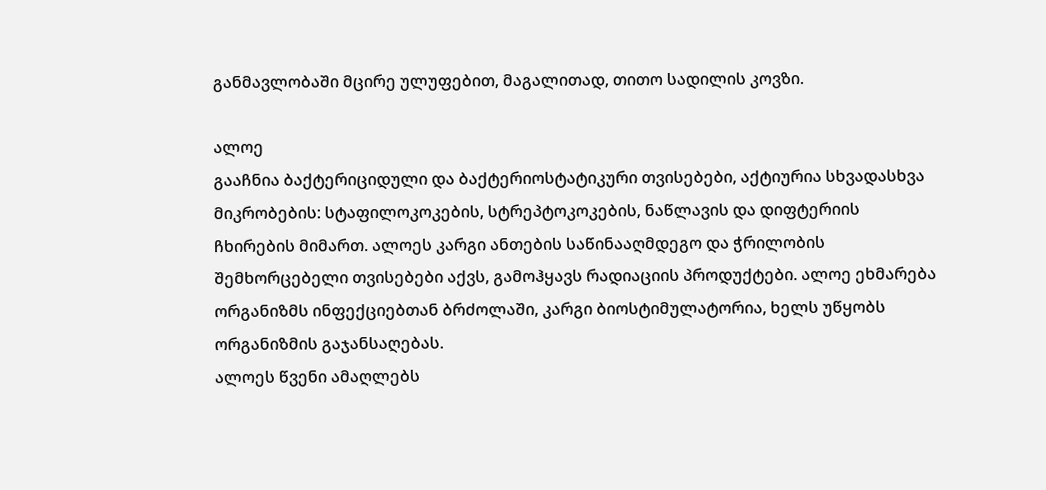განმავლობაში მცირე ულუფებით, მაგალითად, თითო სადილის კოვზი.

ალოე
გააჩნია ბაქტერიციდული და ბაქტერიოსტატიკური თვისებები, აქტიურია სხვადასხვა მიკრობების: სტაფილოკოკების, სტრეპტოკოკების, ნაწლავის და დიფტერიის ჩხირების მიმართ. ალოეს კარგი ანთების საწინააღმდეგო და ჭრილობის შემხორცებელი თვისებები აქვს, გამოჰყავს რადიაციის პროდუქტები. ალოე ეხმარება ორგანიზმს ინფექციებთან ბრძოლაში, კარგი ბიოსტიმულატორია, ხელს უწყობს ორგანიზმის გაჯანსაღებას.
ალოეს წვენი ამაღლებს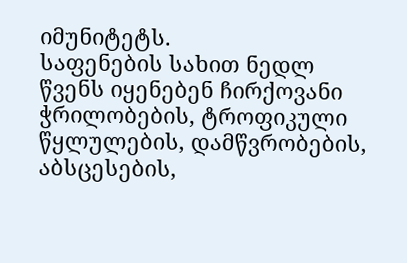იმუნიტეტს.
საფენების სახით ნედლ წვენს იყენებენ ჩირქოვანი ჭრილობების, ტროფიკული წყლულების, დამწვრობების, აბსცესების,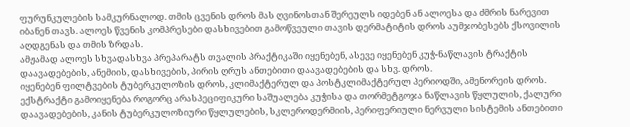ფურუნკულების სამკურნალოდ. თმის ცვენის დროს მას ღვინოსთან შერეულს იდებენ ან ალოესა და ძმრის ნარევით იბანენ თავს. ალოეს წვენის კომპრესები დასხივებით გამოწვეული თავის დერმატიტის დროს აუმჯობესებს ქსოვილის აღდგენას და თმის ზრდას.
ამჟამად ალოეს სხვადასხვა პრეპარატს თვალის პრაქტიკაში იყენებენ, ასევე იყენებენ კუჭ-ნაწლავის ტრაქტის დაავადებების, ანემიის, დასხივების, პირის ღრუს ანთებითი დაავადებების და სხვ. დროს.
იყენებენ ფილტვების ტუბერკულოზის დროს, კლიმაქტერულ და პოსტკლიმაქტერულ პერიოდში, ამენორეის დროს. ექსტრაქტი გამოიყენება როგორც არასპეციფიკური საშუალება კუჭისა და თორმეტგოჯა ნაწლავის წყლულის, ქალური დაავადებების, კანის ტუბერკულოზიური წყლულების, სკლეროდერმიის, პერიფერიული ნერვული სისტემის ანთებითი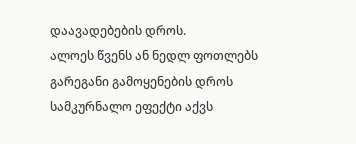დაავადებების დროს.
ალოეს წვენს ან ნედლ ფოთლებს გარეგანი გამოყენების დროს სამკურნალო ეფექტი აქვს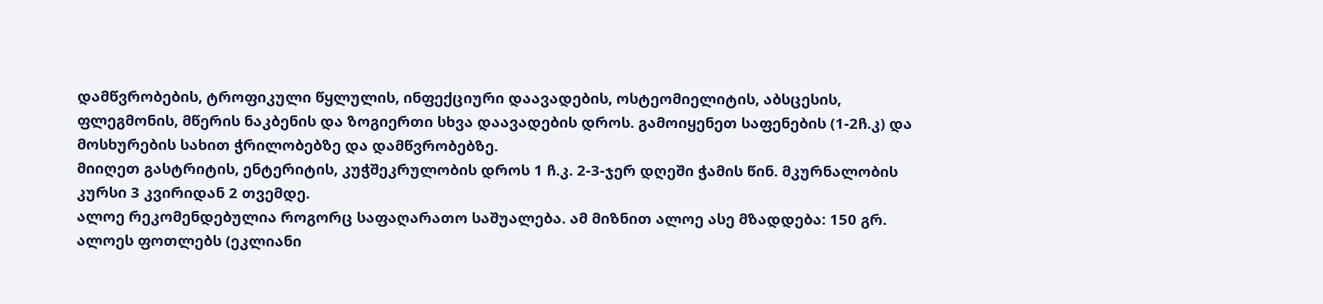დამწვრობების, ტროფიკული წყლულის, ინფექციური დაავადების, ოსტეომიელიტის, აბსცესის, ფლეგმონის, მწერის ნაკბენის და ზოგიერთი სხვა დაავადების დროს. გამოიყენეთ საფენების (1-2ჩ.კ) და მოსხურების სახით ჭრილობებზე და დამწვრობებზე.
მიიღეთ გასტრიტის, ენტერიტის, კუჭშეკრულობის დროს 1 ჩ.კ. 2-3-ჯერ დღეში ჭამის წინ. მკურნალობის კურსი 3 კვირიდან 2 თვემდე.
ალოე რეკომენდებულია როგორც საფაღარათო საშუალება. ამ მიზნით ალოე ასე მზადდება: 150 გრ. ალოეს ფოთლებს (ეკლიანი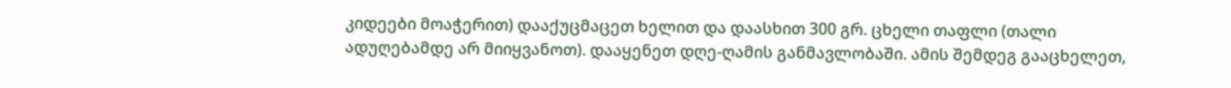კიდეები მოაჭერით) დააქუცმაცეთ ხელით და დაასხით 300 გრ. ცხელი თაფლი (თალი ადუღებამდე არ მიიყვანოთ). დააყენეთ დღე-ღამის განმავლობაში. ამის შემდეგ გააცხელეთ,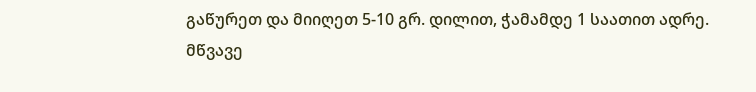გაწურეთ და მიიღეთ 5-10 გრ. დილით, ჭამამდე 1 საათით ადრე.
მწვავე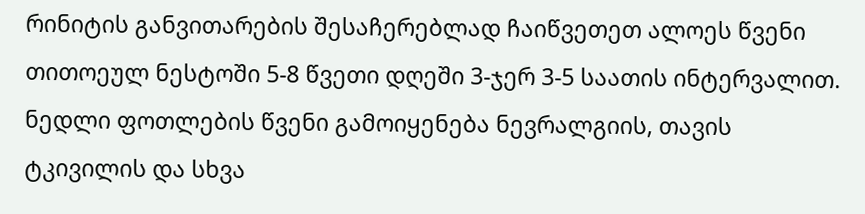რინიტის განვითარების შესაჩერებლად ჩაიწვეთეთ ალოეს წვენი თითოეულ ნესტოში 5-8 წვეთი დღეში 3-ჯერ 3-5 საათის ინტერვალით. ნედლი ფოთლების წვენი გამოიყენება ნევრალგიის, თავის ტკივილის და სხვა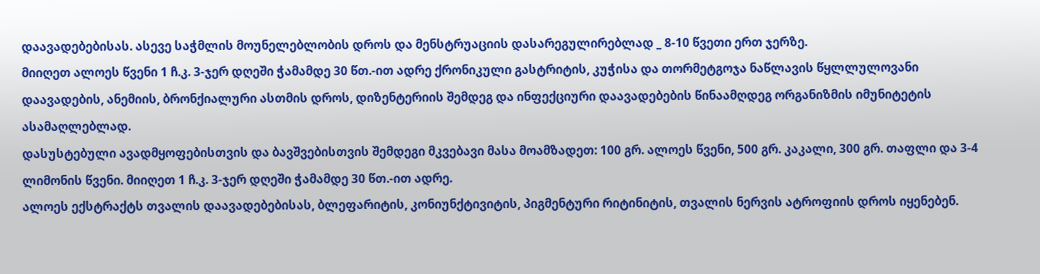დაავადებებისას. ასევე საჭმლის მოუნელებლობის დროს და მენსტრუაციის დასარეგულირებლად _ 8-10 წვეთი ერთ ჯერზე.
მიიღეთ ალოეს წვენი 1 ჩ.კ. 3-ჯერ დღეში ჭამამდე 30 წთ.-ით ადრე ქრონიკული გასტრიტის, კუჭისა და თორმეტგოჯა ნაწლავის წყლლულოვანი დაავადების, ანემიის, ბრონქიალური ასთმის დროს, დიზენტერიის შემდეგ და ინფექციური დაავადებების წინაამღდეგ ორგანიზმის იმუნიტეტის ასამაღლებლად.
დასუსტებული ავადმყოფებისთვის და ბავშვებისთვის შემდეგი მკვებავი მასა მოამზადეთ: 100 გრ. ალოეს წვენი, 500 გრ. კაკალი, 300 გრ. თაფლი და 3-4 ლიმონის წვენი. მიიღეთ 1 ჩ.კ. 3-ჯერ დღეში ჭამამდე 30 წთ.-ით ადრე.
ალოეს ექსტრაქტს თვალის დაავადებებისას, ბლეფარიტის, კონიუნქტივიტის, პიგმენტური რიტინიტის, თვალის ნერვის ატროფიის დროს იყენებენ.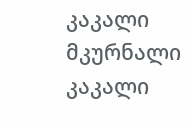კაკალი მკურნალი
კაკალი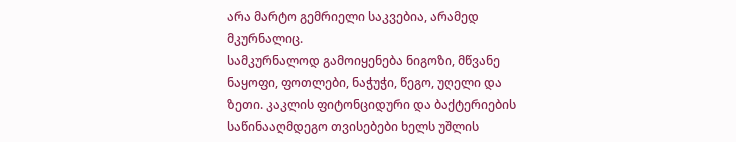არა მარტო გემრიელი საკვებია, არამედ მკურნალიც.
სამკურნალოდ გამოიყენება ნიგოზი, მწვანე ნაყოფი, ფოთლები, ნაჭუჭი, წეგო, უღელი და ზეთი. კაკლის ფიტონციდური და ბაქტერიების საწინააღმდეგო თვისებები ხელს უშლის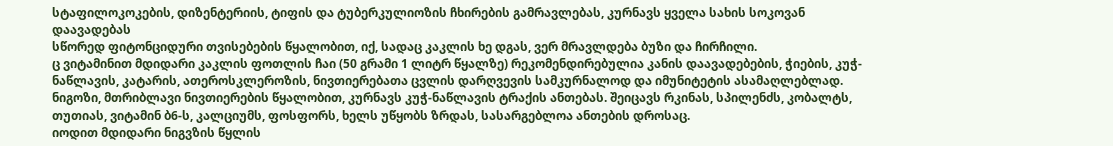სტაფილოკოკების, დიზენტერიის, ტიფის და ტუბერკულიოზის ჩხირების გამრავლებას, კურნავს ყველა სახის სოკოვან დაავადებას
სწორედ ფიტონციდური თვისებების წყალობით, იქ, სადაც კაკლის ხე დგას, ვერ მრავლდება ბუზი და ჩირჩილი.
ც ვიტამინით მდიდარი კაკლის ფოთლის ჩაი (50 გრამი 1 ლიტრ წყალზე) რეკომენდირებულია კანის დაავადებების, ჭიების, კუჭ-ნაწლავის, კატარის, ათეროსკლეროზის, ნივთიერებათა ცვლის დარღვევის სამკურნალოდ და იმუნიტეტის ასამაღლებლად.
ნიგოზი, მთრიბლავი ნივთიერების წყალობით, კურნავს კუჭ-ნაწლავის ტრაქის ანთებას. შეიცავს რკინას, სპილენძს, კობალტს, თუთიას, ვიტამინ ბ6-ს, კალციუმს, ფოსფორს, ხელს უწყობს ზრდას, სასარგებლოა ანთების დროსაც.
იოდით მდიდარი ნიგვზის წყლის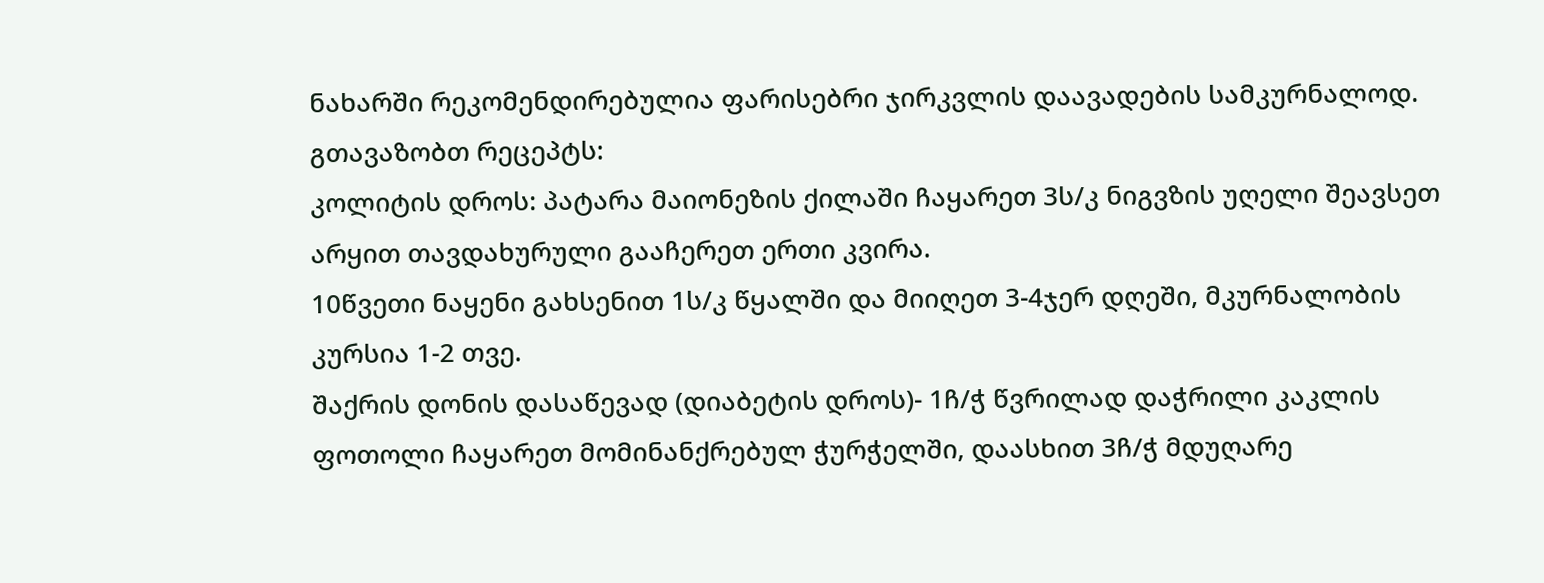ნახარში რეკომენდირებულია ფარისებრი ჯირკვლის დაავადების სამკურნალოდ.
გთავაზობთ რეცეპტს:
კოლიტის დროს: პატარა მაიონეზის ქილაში ჩაყარეთ 3ს/კ ნიგვზის უღელი შეავსეთ არყით თავდახურული გააჩერეთ ერთი კვირა.
10წვეთი ნაყენი გახსენით 1ს/კ წყალში და მიიღეთ 3-4ჯერ დღეში, მკურნალობის კურსია 1-2 თვე.
შაქრის დონის დასაწევად (დიაბეტის დროს)- 1ჩ/ჭ წვრილად დაჭრილი კაკლის ფოთოლი ჩაყარეთ მომინანქრებულ ჭურჭელში, დაასხით 3ჩ/ჭ მდუღარე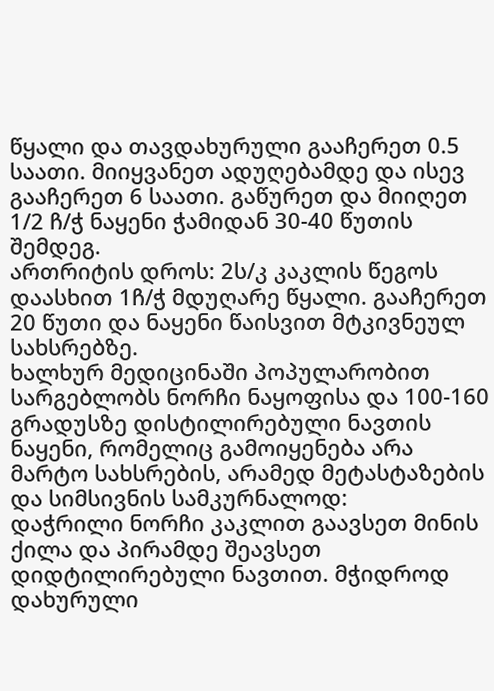წყალი და თავდახურული გააჩერეთ 0.5 საათი. მიიყვანეთ ადუღებამდე და ისევ გააჩერეთ 6 საათი. გაწურეთ და მიიღეთ 1/2 ჩ/ჭ ნაყენი ჭამიდან 30-40 წუთის შემდეგ.
ართრიტის დროს: 2ს/კ კაკლის წეგოს დაასხით 1ჩ/ჭ მდუღარე წყალი. გააჩერეთ 20 წუთი და ნაყენი წაისვით მტკივნეულ სახსრებზე.
ხალხურ მედიცინაში პოპულარობით სარგებლობს ნორჩი ნაყოფისა და 100-160 გრადუსზე დისტილირებული ნავთის ნაყენი, რომელიც გამოიყენება არა მარტო სახსრების, არამედ მეტასტაზების და სიმსივნის სამკურნალოდ:
დაჭრილი ნორჩი კაკლით გაავსეთ მინის ქილა და პირამდე შეავსეთ დიდტილირებული ნავთით. მჭიდროდ დახურული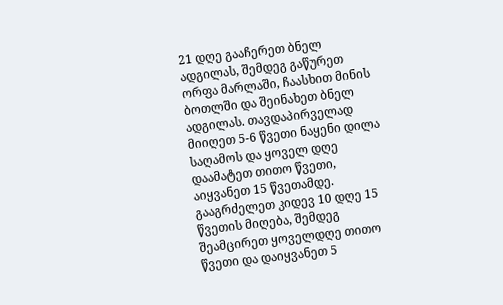21 დღე გააჩერეთ ბნელ ადგილას, შემდეგ გაწურეთ ორფა მარლაში, ჩაასხით მინის ბოთლში და შეინახეთ ბნელ ადგილას. თავდაპირველად მიიღეთ 5-6 წვეთი ნაყენი დილა საღამოს და ყოველ დღე დაამატეთ თითო წვეთი, აიყვანეთ 15 წვეთამდე. გააგრძელეთ კიდევ 10 დღე 15 წვეთის მიღება, შემდეგ შეამცირეთ ყოველდღე თითო წვეთი და დაიყვანეთ 5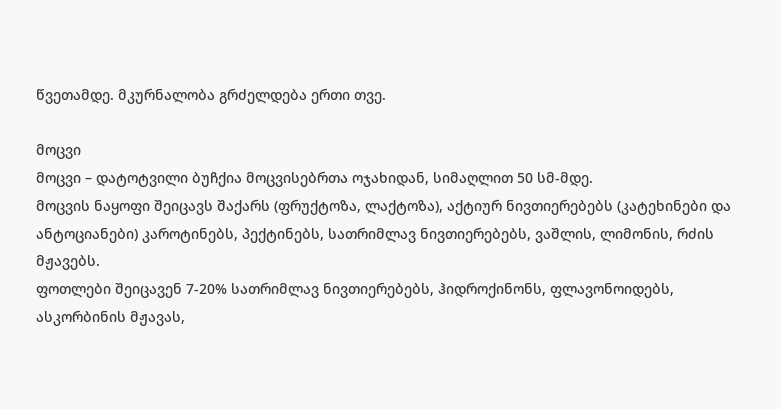წვეთამდე. მკურნალობა გრძელდება ერთი თვე.

მოცვი
მოცვი – დატოტვილი ბუჩქია მოცვისებრთა ოჯახიდან, სიმაღლით 50 სმ-მდე.
მოცვის ნაყოფი შეიცავს შაქარს (ფრუქტოზა, ლაქტოზა), აქტიურ ნივთიერებებს (კატეხინები და ანტოციანები) კაროტინებს, პექტინებს, სათრიმლავ ნივთიერებებს, ვაშლის, ლიმონის, რძის მჟავებს.
ფოთლები შეიცავენ 7-20% სათრიმლავ ნივთიერებებს, ჰიდროქინონს, ფლავონოიდებს, ასკორბინის მჟავას,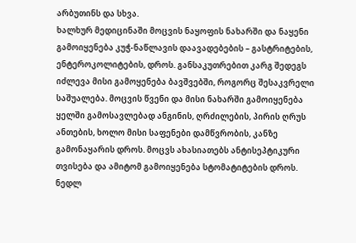არბუთინს და სხვა.
ხალხურ მედიცინაში მოცვის ნაყოფის ნახარში და ნაყენი გამოიყენება კუჭ-ნაწლავის დაავადებების – გასტრიტების, ენტეროკოლიტების, დროს. განსაკუთრებით კარგ შედეგს იძლევა მისი გამოყენება ბავშვებში, როგორც შესაკვრელი საშუალება. მოცვის წვენი და მისი ნახარში გამოიყენება ყელში გამოსავლებად ანგინის, ღრძილების, პირის ღრუს ანთების, ხოლო მისი საფენები დამწვრობის, კანზე გამონაყარის დროს. მოცვს ახასიათებს ანტისეპტიკური თვისება და ამიტომ გამოიყენება სტომატიტების დროს. ნედლ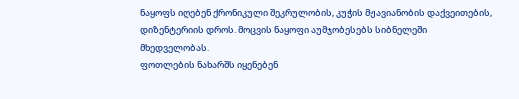ნაყოფს იღებენ ქრონიკული შეკრულობის, კუჭის მჟავიანობის დაქვეითების, დიზენტერიის დროს. მოცვის ნაყოფი აუმჯობესებს სიბნელეში მხედველობას.
ფოთლების ნახარშს იყენებენ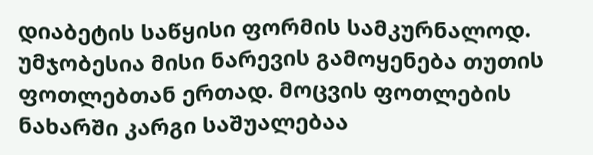დიაბეტის საწყისი ფორმის სამკურნალოდ. უმჯობესია მისი ნარევის გამოყენება თუთის ფოთლებთან ერთად. მოცვის ფოთლების ნახარში კარგი საშუალებაა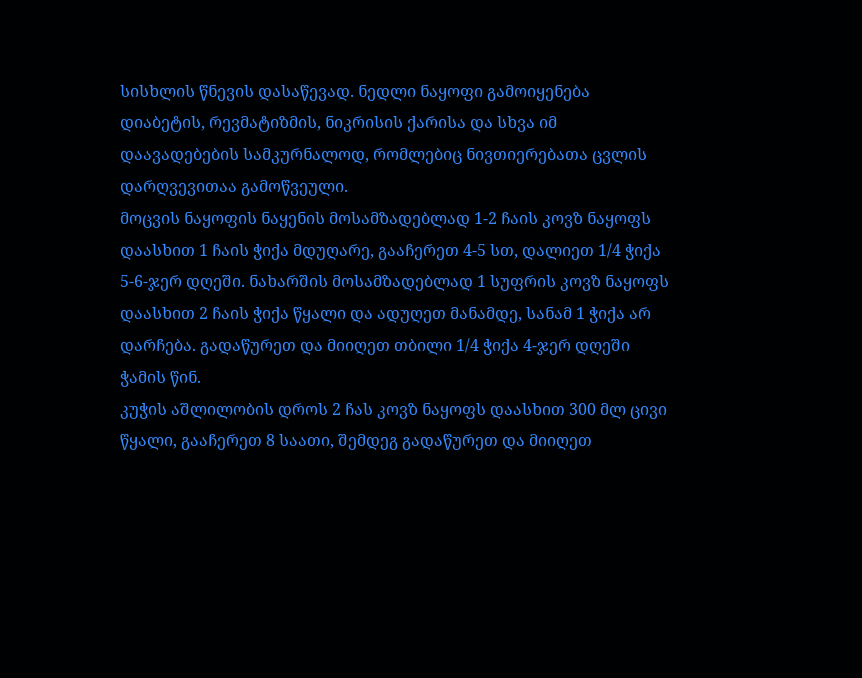სისხლის წნევის დასაწევად. ნედლი ნაყოფი გამოიყენება დიაბეტის, რევმატიზმის, ნიკრისის ქარისა და სხვა იმ დაავადებების სამკურნალოდ, რომლებიც ნივთიერებათა ცვლის დარღვევითაა გამოწვეული.
მოცვის ნაყოფის ნაყენის მოსამზადებლად 1-2 ჩაის კოვზ ნაყოფს დაასხით 1 ჩაის ჭიქა მდუღარე, გააჩერეთ 4-5 სთ, დალიეთ 1/4 ჭიქა 5-6-ჯერ დღეში. ნახარშის მოსამზადებლად 1 სუფრის კოვზ ნაყოფს დაასხით 2 ჩაის ჭიქა წყალი და ადუღეთ მანამდე, სანამ 1 ჭიქა არ დარჩება. გადაწურეთ და მიიღეთ თბილი 1/4 ჭიქა 4-ჯერ დღეში ჭამის წინ.
კუჭის აშლილობის დროს 2 ჩას კოვზ ნაყოფს დაასხით 300 მლ ცივი წყალი, გააჩერეთ 8 საათი, შემდეგ გადაწურეთ და მიიღეთ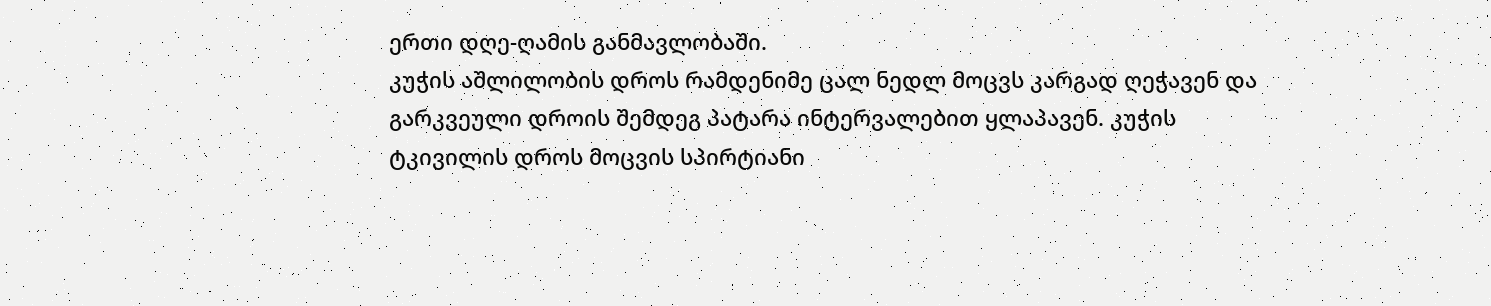ერთი დღე-ღამის განმავლობაში.
კუჭის აშლილობის დროს რამდენიმე ცალ ნედლ მოცვს კარგად ღეჭავენ და გარკვეული დროის შემდეგ პატარა ინტერვალებით ყლაპავენ. კუჭის ტკივილის დროს მოცვის სპირტიანი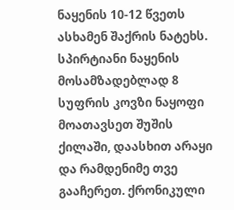ნაყენის 10-12 წვეთს ასხამენ შაქრის ნატეხს. სპირტიანი ნაყენის მოსამზადებლად 8 სუფრის კოვზი ნაყოფი მოათავსეთ შუშის ქილაში, დაასხით არაყი და რამდენიმე თვე გააჩერეთ. ქრონიკული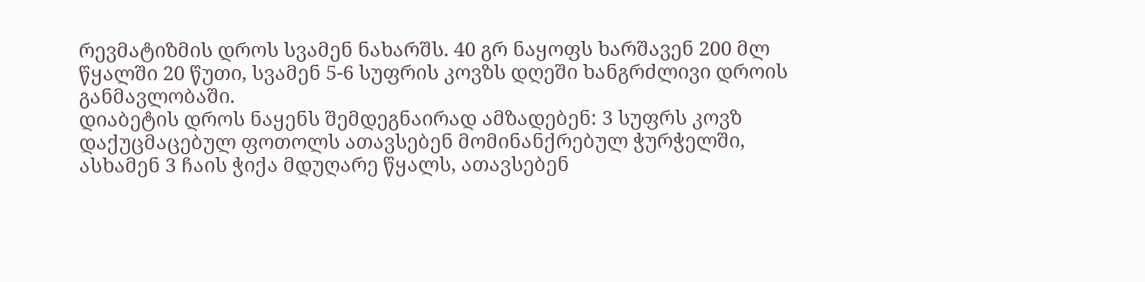რევმატიზმის დროს სვამენ ნახარშს. 40 გრ ნაყოფს ხარშავენ 200 მლ წყალში 20 წუთი, სვამენ 5-6 სუფრის კოვზს დღეში ხანგრძლივი დროის განმავლობაში.
დიაბეტის დროს ნაყენს შემდეგნაირად ამზადებენ: 3 სუფრს კოვზ დაქუცმაცებულ ფოთოლს ათავსებენ მომინანქრებულ ჭურჭელში, ასხამენ 3 ჩაის ჭიქა მდუღარე წყალს, ათავსებენ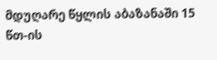მდუღარე წყლის აბაზანაში 15 წთ-ის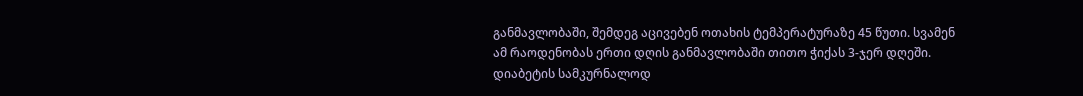განმავლობაში, შემდეგ აცივებენ ოთახის ტემპერატურაზე 45 წუთი. სვამენ ამ რაოდენობას ერთი დღის განმავლობაში თითო ჭიქას 3-ჯერ დღეში.
დიაბეტის სამკურნალოდ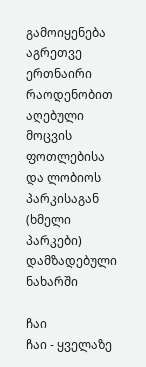გამოიყენება აგრეთვე ერთნაირი რაოდენობით აღებული მოცვის ფოთლებისა და ლობიოს პარკისაგან (ხმელი პარკები) დამზადებული ნახარში

ჩაი
ჩაი - ყველაზე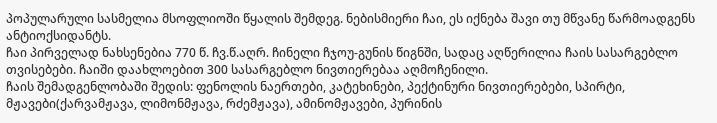პოპულარული სასმელია მსოფლიოში წყალის შემდეგ. ნებისმიერი ჩაი, ეს იქნება შავი თუ მწვანე წარმოადგენს ანტიოქსიდანტს.
ჩაი პირველად ნახსენებია 770 წ. ჩვ.წ.აღრ. ჩინელი ჩჯოუ-გუნის წიგნში, სადაც აღწერილია ჩაის სასარგებლო თვისებები. ჩაიში დაახლოებით 300 სასარგებლო ნივთიერებაა აღმოჩენილი.
ჩაის შემადგენლობაში შედის: ფენოლის ნაერთები, კატეხინები, პექტინური ნივთიერებები, სპირტი, მჟავები(ქარვამჟავა, ლიმონმჟავა, რძემჟავა), ამინომჟავები, პურინის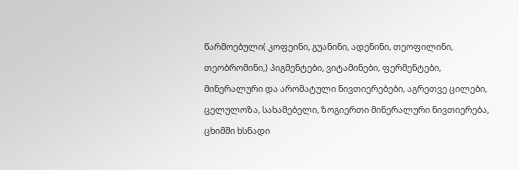წარმოებული( კოფეინი, გუანინი, ადენინი, თეოფილინი, თეობრომინი,) პიგმენტები, ვიტამინები, ფერმენტები, მინერალური და არომატული ნივთიერებები, აგრეთვე ცილები, ცელულოზა, სახამებელი, ზოგიერთი მინერალური ნივთიერება, ცხიმში ხსნადი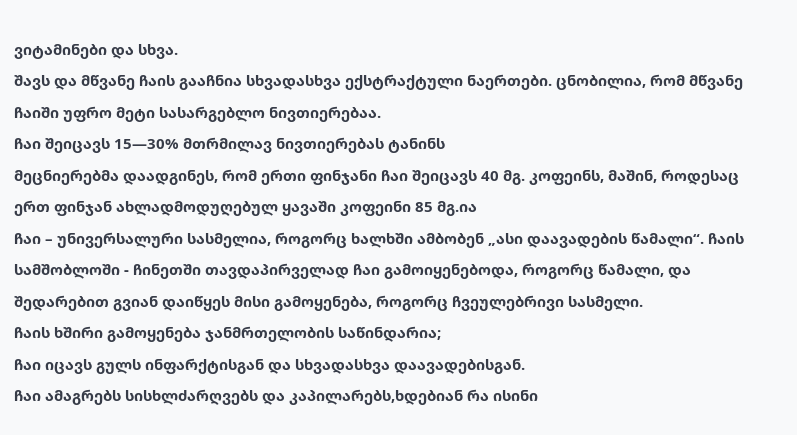ვიტამინები და სხვა.
შავს და მწვანე ჩაის გააჩნია სხვადასხვა ექსტრაქტული ნაერთები. ცნობილია, რომ მწვანე ჩაიში უფრო მეტი სასარგებლო ნივთიერებაა.
ჩაი შეიცავს 15—30% მთრმილავ ნივთიერებას ტანინს
მეცნიერებმა დაადგინეს, რომ ერთი ფინჯანი ჩაი შეიცავს 40 მგ. კოფეინს, მაშინ, როდესაც ერთ ფინჯან ახლადმოდუღებულ ყავაში კოფეინი 85 მგ.ია
ჩაი – უნივერსალური სასმელია, როგორც ხალხში ამბობენ „ასი დაავადების წამალი“. ჩაის სამშობლოში - ჩინეთში თავდაპირველად ჩაი გამოიყენებოდა, როგორც წამალი, და შედარებით გვიან დაიწყეს მისი გამოყენება, როგორც ჩვეულებრივი სასმელი.
ჩაის ხშირი გამოყენება ჯანმრთელობის საწინდარია;
ჩაი იცავს გულს ინფარქტისგან და სხვადასხვა დაავადებისგან.
ჩაი ამაგრებს სისხლძარღვებს და კაპილარებს,ხდებიან რა ისინი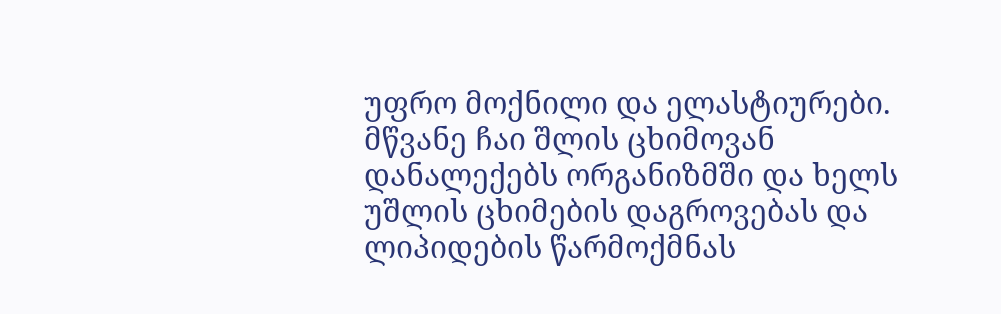უფრო მოქნილი და ელასტიურები.
მწვანე ჩაი შლის ცხიმოვან დანალექებს ორგანიზმში და ხელს უშლის ცხიმების დაგროვებას და ლიპიდების წარმოქმნას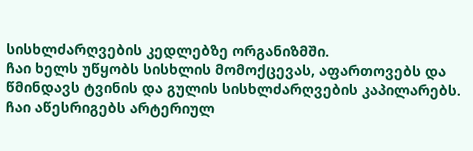სისხლძარღვების კედლებზე ორგანიზმში.
ჩაი ხელს უწყობს სისხლის მომოქცევას, აფართოვებს და წმინდავს ტვინის და გულის სისხლძარღვების კაპილარებს.
ჩაი აწესრიგებს არტერიულ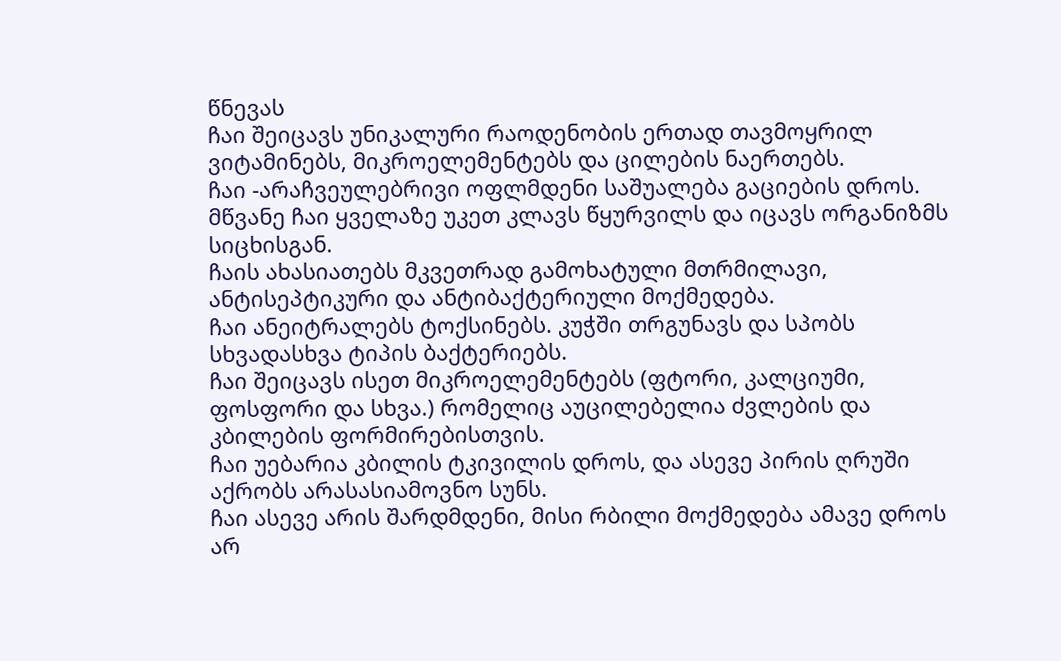წნევას
ჩაი შეიცავს უნიკალური რაოდენობის ერთად თავმოყრილ ვიტამინებს, მიკროელემენტებს და ცილების ნაერთებს.
ჩაი -არაჩვეულებრივი ოფლმდენი საშუალება გაციების დროს.
მწვანე ჩაი ყველაზე უკეთ კლავს წყურვილს და იცავს ორგანიზმს სიცხისგან.
ჩაის ახასიათებს მკვეთრად გამოხატული მთრმილავი, ანტისეპტიკური და ანტიბაქტერიული მოქმედება.
ჩაი ანეიტრალებს ტოქსინებს. კუჭში თრგუნავს და სპობს სხვადასხვა ტიპის ბაქტერიებს.
ჩაი შეიცავს ისეთ მიკროელემენტებს (ფტორი, კალციუმი, ფოსფორი და სხვა.) რომელიც აუცილებელია ძვლების და კბილების ფორმირებისთვის.
ჩაი უებარია კბილის ტკივილის დროს, და ასევე პირის ღრუში აქრობს არასასიამოვნო სუნს.
ჩაი ასევე არის შარდმდენი, მისი რბილი მოქმედება ამავე დროს არ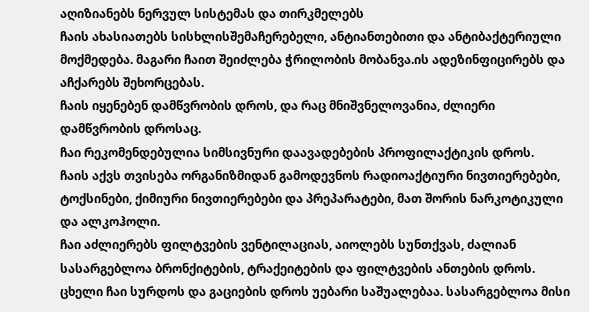აღიზიანებს ნერვულ სისტემას და თირკმელებს
ჩაის ახასიათებს სისხლისშემაჩერებელი, ანტიანთებითი და ანტიბაქტერიული მოქმედება. მაგარი ჩაით შეიძლება ჭრილობის მობანვა.ის ადეზინფიცირებს და აჩქარებს შეხორცებას.
ჩაის იყენებენ დამწვრობის დროს, და რაც მნიშვნელოვანია, ძლიერი დამწვრობის დროსაც.
ჩაი რეკომენდებულია სიმსივნური დაავადებების პროფილაქტიკის დროს.
ჩაის აქვს თვისება ორგანიზმიდან გამოდევნოს რადიოაქტიური ნივთიერებები, ტოქსინები, ქიმიური ნივთიერებები და პრეპარატები, მათ შორის ნარკოტიკული და ალკოჰოლი.
ჩაი აძლიერებს ფილტვების ვენტილაციას, აიოლებს სუნთქვას, ძალიან სასარგებლოა ბრონქიტების, ტრაქეიტების და ფილტვების ანთების დროს.
ცხელი ჩაი სურდოს და გაციების დროს უებარი საშუალებაა. სასარგებლოა მისი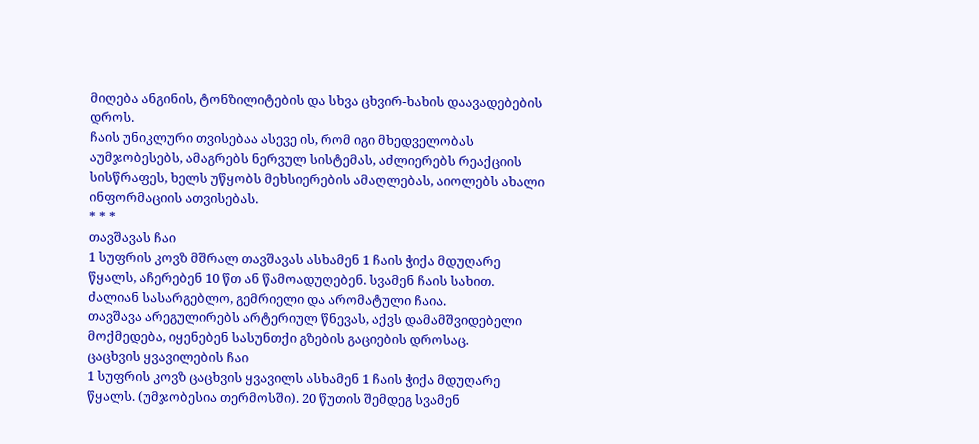მიღება ანგინის, ტონზილიტების და სხვა ცხვირ-ხახის დაავადებების დროს.
ჩაის უნიკლური თვისებაა ასევე ის, რომ იგი მხედველობას აუმჯობესებს, ამაგრებს ნერვულ სისტემას, აძლიერებს რეაქციის სისწრაფეს, ხელს უწყობს მეხსიერების ამაღლებას, აიოლებს ახალი ინფორმაციის ათვისებას.
* * *
თავშავას ჩაი
1 სუფრის კოვზ მშრალ თავშავას ასხამენ 1 ჩაის ჭიქა მდუღარე წყალს, აჩერებენ 10 წთ ან წამოადუღებენ. სვამენ ჩაის სახით. ძალიან სასარგებლო, გემრიელი და არომატული ჩაია.
თავშავა არეგულირებს არტერიულ წნევას, აქვს დამამშვიდებელი მოქმედება, იყენებენ სასუნთქი გზების გაციების დროსაც.
ცაცხვის ყვავილების ჩაი
1 სუფრის კოვზ ცაცხვის ყვავილს ასხამენ 1 ჩაის ჭიქა მდუღარე წყალს. (უმჯობესია თერმოსში). 20 წუთის შემდეგ სვამენ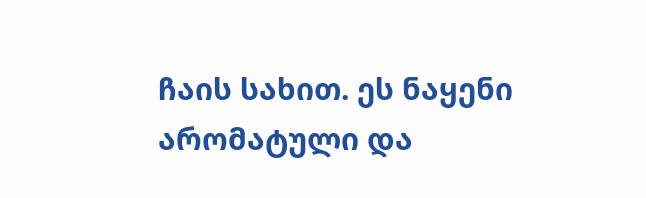ჩაის სახით. ეს ნაყენი არომატული და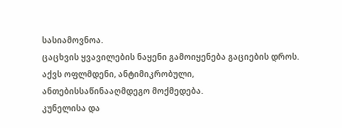სასიამოვნოა.
ცაცხვის ყვავილების ნაყენი გამოიყენება გაციების დროს. აქვს ოფლმდენი, ანტიმიკრობული, ანთებისსაწინააღმდეგო მოქმედება.
კუნელისა და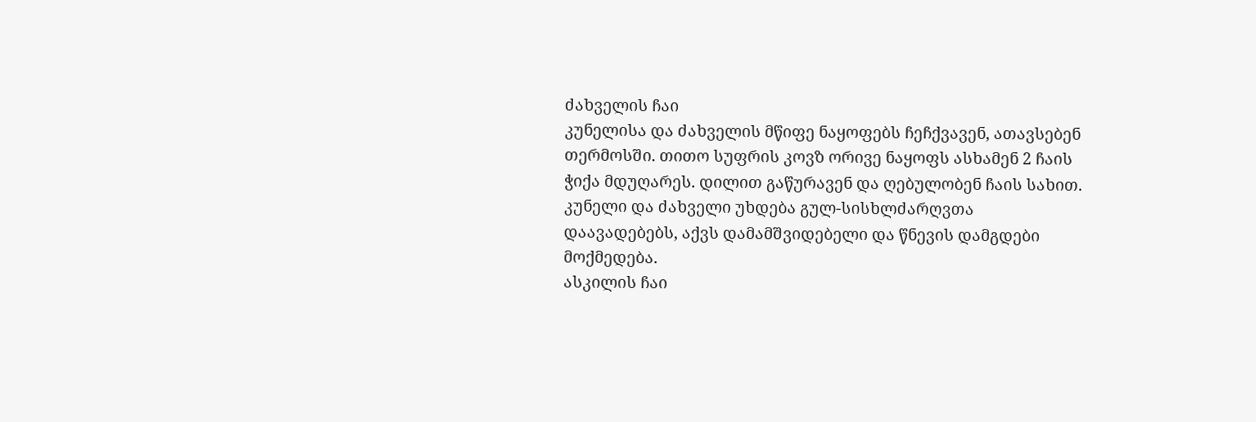ძახველის ჩაი
კუნელისა და ძახველის მწიფე ნაყოფებს ჩეჩქვავენ, ათავსებენ თერმოსში. თითო სუფრის კოვზ ორივე ნაყოფს ასხამენ 2 ჩაის ჭიქა მდუღარეს. დილით გაწურავენ და ღებულობენ ჩაის სახით.
კუნელი და ძახველი უხდება გულ-სისხლძარღვთა დაავადებებს, აქვს დამამშვიდებელი და წნევის დამგდები მოქმედება.
ასკილის ჩაი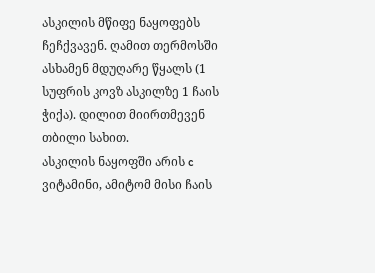ასკილის მწიფე ნაყოფებს ჩეჩქვავენ. ღამით თერმოსში ასხამენ მდუღარე წყალს (1 სუფრის კოვზ ასკილზე 1 ჩაის ჭიქა). დილით მიირთმევენ თბილი სახით.
ასკილის ნაყოფში არის c ვიტამინი, ამიტომ მისი ჩაის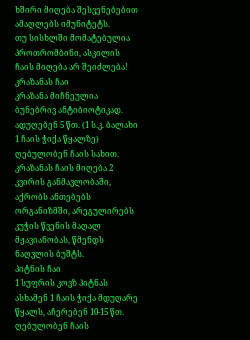ხშირი მიღება შესვენებებით ამაღლებს იმუნიტეტს.
თუ სისხლში მომატებულია პროთრომბინი, ასკილის ჩაის მიღება არ შეიძლება!
კრაზანას ჩაი
კრაზანა მიჩნეულია ბუნებრივ ანტიბიოტიკად. ადუღებენ 5 წთ. (1 ს.კ. ბალახი 1 ჩაის ჭიქა წყალზე) ღებულობენ ჩაის სახით.
კრაზანას ჩაის მიღება 2 კვირის განმავლობაში, აქრობს ანთებებს ორგანიზმში, არეგულირებს კუჭის წვენის მაღალ მჟავიანობას, წმენდს ნაღვლის ბუშტს.
პიტნის ჩაი
1 სუფრის კოვზ პიტნას ასხამენ 1 ჩაის ჭიქა მდუღარე წყალს, აჩერებენ 10-15 წთ. ღებულობენ ჩაის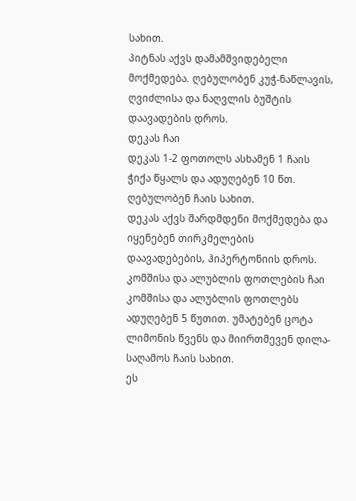სახით.
პიტნას აქვს დამამშვიდებელი მოქმედება. ღებულობენ კუჭ-ნაწლავის, ღვიძლისა და ნაღვლის ბუშტის დაავადების დროს.
დეკას ჩაი
დეკას 1-2 ფოთოლს ასხამენ 1 ჩაის ჭიქა წყალს და ადუღებენ 10 წთ. ღებულობენ ჩაის სახით.
დეკას აქვს შარდმდენი მოქმედება და იყენებენ თირკმელების დაავადებების, ჰიპერტონიის დროს.
კომშისა და ალუბლის ფოთლების ჩაი
კომშისა და ალუბლის ფოთლებს ადუღებენ 5 წუთით. უმატებენ ცოტა ლიმონის წვენს და მიირთმევენ დილა-საღამოს ჩაის სახით.
ეს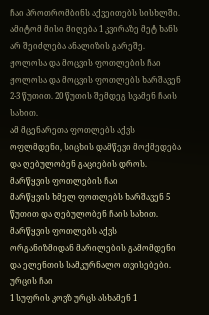ჩაი პროთრომბინს აქვეითებს სისხლში. ამიტომ მისი მიღება 1 კვირაზე მეტ ხანს არ შეიძლება ანალიზის გარეშე.
ჟოლოსა და მოცვის ფოთლების ჩაი
ჟოლოსა და მოცვის ფოთლებს ხარშავენ 2-3 წუთით. 20 წუთის შემდეგ სვამენ ჩაის სახით.
ამ მცენარეთა ფოთლებს აქვს ოფლმდენი, სიცხის დამწევი მოქმედება და ღებულობენ გაციების დროს.
მარწყვის ფოთლების ჩაი
მარწყვის ხმელ ფოთლებს ხარშავენ 5 წუთით და ღებულობენ ჩაის სახით.
მარწყვის ფოთლებს აქვს ორგანიზმიდან მარილების გამომდენი და ელენთის სამკურნალო თვისებები.
ურცის ჩაი
1 სუფრის კოვზ ურცს ასხამენ 1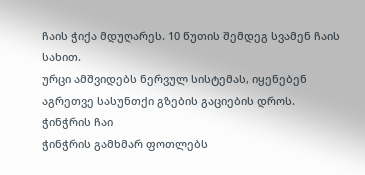ჩაის ჭიქა მდუღარეს. 10 წუთის შემდეგ სვამენ ჩაის სახით.
ურცი ამშვიდებს ნერვულ სისტემას, იყენებენ აგრეთვე სასუნთქი გზების გაციების დროს.
ჭინჭრის ჩაი
ჭინჭრის გამხმარ ფოთლებს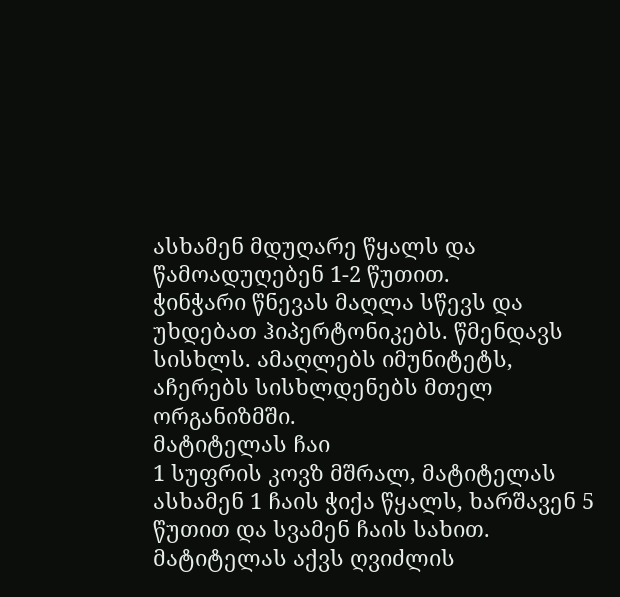ასხამენ მდუღარე წყალს და წამოადუღებენ 1-2 წუთით.
ჭინჭარი წნევას მაღლა სწევს და უხდებათ ჰიპერტონიკებს. წმენდავს სისხლს. ამაღლებს იმუნიტეტს, აჩერებს სისხლდენებს მთელ ორგანიზმში.
მატიტელას ჩაი
1 სუფრის კოვზ მშრალ, მატიტელას ასხამენ 1 ჩაის ჭიქა წყალს, ხარშავენ 5 წუთით და სვამენ ჩაის სახით.
მატიტელას აქვს ღვიძლის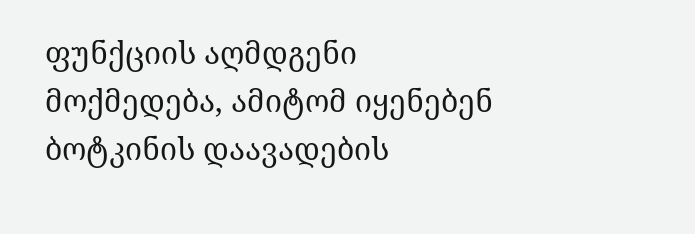ფუნქციის აღმდგენი მოქმედება, ამიტომ იყენებენ ბოტკინის დაავადების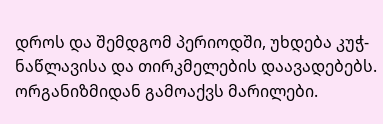დროს და შემდგომ პერიოდში, უხდება კუჭ-ნაწლავისა და თირკმელების დაავადებებს. ორგანიზმიდან გამოაქვს მარილები.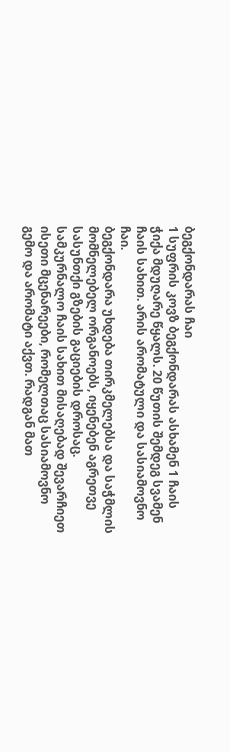ბეგქონდარას ჩაი
1 სუფრის კოვზ ბეგქონდარას ასხამენ 1 ჩაის ჭიქა მდუღარე წყალს. 20 წუთის შემდეგ სვამენ ჩაის სახით. არის არომატული და სასიამოვნო ჩაი.
ბეგქონდარა უხდება თირკმელებსა და საჭმლის მომნელებელ ორგანოებს, იყენებენ აგრეთვე სასუნთქი გზების გაციების დროსაც.
სამკურნალო ჩაის სახით მისაღებად შევარჩიეთ ისეთი მცენარეები, რომელთაც სასიამოვნო გემო და არომატი აქვთ. რადგან მათ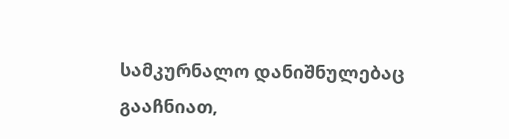სამკურნალო დანიშნულებაც გააჩნიათ,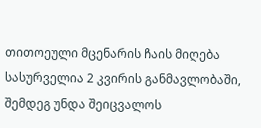თითოეული მცენარის ჩაის მიღება სასურველია 2 კვირის განმავლობაში, შემდეგ უნდა შეიცვალოს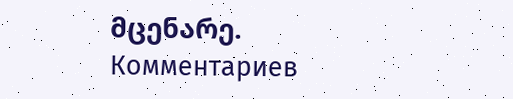მცენარე.
Комментариев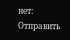нет:
Отправить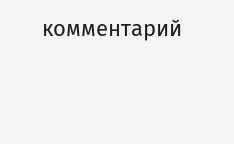комментарий